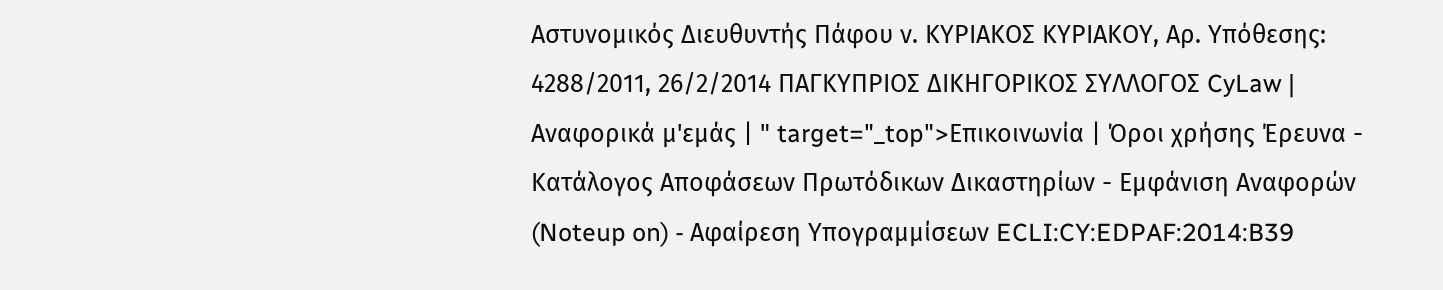Αστυνομικός Διευθυντής Πάφου ν. ΚΥΡΙΑΚΟΣ ΚΥΡΙΑΚΟΥ, Αρ. Υπόθεσης: 4288/2011, 26/2/2014 ΠΑΓΚΥΠΡΙΟΣ ΔΙΚΗΓΟΡΙΚΟΣ ΣΥΛΛΟΓΟΣ CyLaw | Αναφορικά μ'εμάς | " target="_top">Επικοινωνία | Όροι χρήσης Έρευνα - Κατάλογος Αποφάσεων Πρωτόδικων Δικαστηρίων - Εμφάνιση Αναφορών (Noteup on) - Αφαίρεση Υπογραμμίσεων ECLI:CY:EDPAF:2014:B39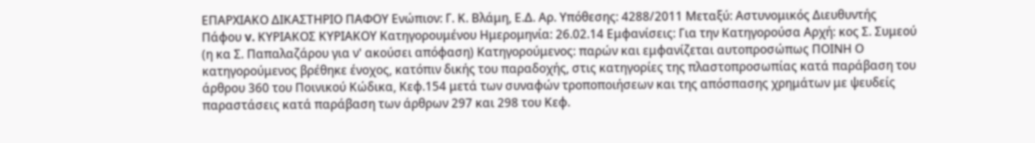ΕΠΑΡΧΙΑΚΟ ΔΙΚΑΣΤΗΡΙΟ ΠΑΦΟΥ Ενώπιον: Γ. Κ. Βλάμη, Ε.Δ. Αρ. Υπόθεσης: 4288/2011 Μεταξύ: Αστυνομικός Διευθυντής Πάφου v. ΚΥΡΙΑΚΟΣ ΚΥΡΙΑΚΟΥ Κατηγορουμένου Ημερομηνία: 26.02.14 Εμφανίσεις: Για την Κατηγορούσα Αρχή: κος Σ. Συμεού (η κα Σ. Παπαλαζάρου για ν' ακούσει απόφαση) Κατηγορούμενος: παρών και εμφανίζεται αυτοπροσώπως ΠΟΙΝΗ Ο κατηγορούμενος βρέθηκε ένοχος, κατόπιν δικής του παραδοχής, στις κατηγορίες της πλαστοπροσωπίας κατά παράβαση του άρθρου 360 του Ποινικού Κώδικα, Κεφ.154 μετά των συναφών τροποποιήσεων και της απόσπασης χρημάτων με ψευδείς παραστάσεις κατά παράβαση των άρθρων 297 και 298 του Κεφ.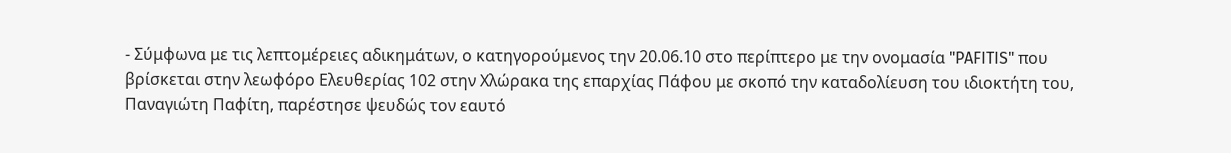- Σύμφωνα με τις λεπτομέρειες αδικημάτων, ο κατηγορούμενος την 20.06.10 στο περίπτερο με την ονομασία "PAFITIS" που βρίσκεται στην λεωφόρο Ελευθερίας 102 στην Χλώρακα της επαρχίας Πάφου με σκοπό την καταδολίευση του ιδιοκτήτη του, Παναγιώτη Παφίτη, παρέστησε ψευδώς τον εαυτό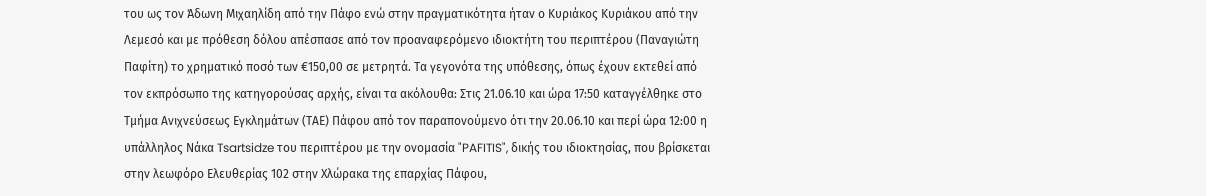του ως τον Άδωνη Μιχαηλίδη από την Πάφο ενώ στην πραγματικότητα ήταν ο Κυριάκος Κυριάκου από την Λεμεσό και με πρόθεση δόλου απέσπασε από τον προαναφερόμενο ιδιοκτήτη του περιπτέρου (Παναγιώτη Παφίτη) το χρηματικό ποσό των €150,00 σε μετρητά. Τα γεγονότα της υπόθεσης, όπως έχουν εκτεθεί από τον εκπρόσωπο της κατηγορούσας αρχής, είναι τα ακόλουθα: Στις 21.06.10 και ώρα 17:50 καταγγέλθηκε στο Τμήμα Ανιχνεύσεως Εγκλημάτων (ΤΑΕ) Πάφου από τον παραπονούμενο ότι την 20.06.10 και περί ώρα 12:00 η υπάλληλος Νάκα Tsartsidze του περιπτέρου με την ονομασία "PAFITIS", δικής του ιδιοκτησίας, που βρίσκεται στην λεωφόρο Ελευθερίας 102 στην Χλώρακα της επαρχίας Πάφου,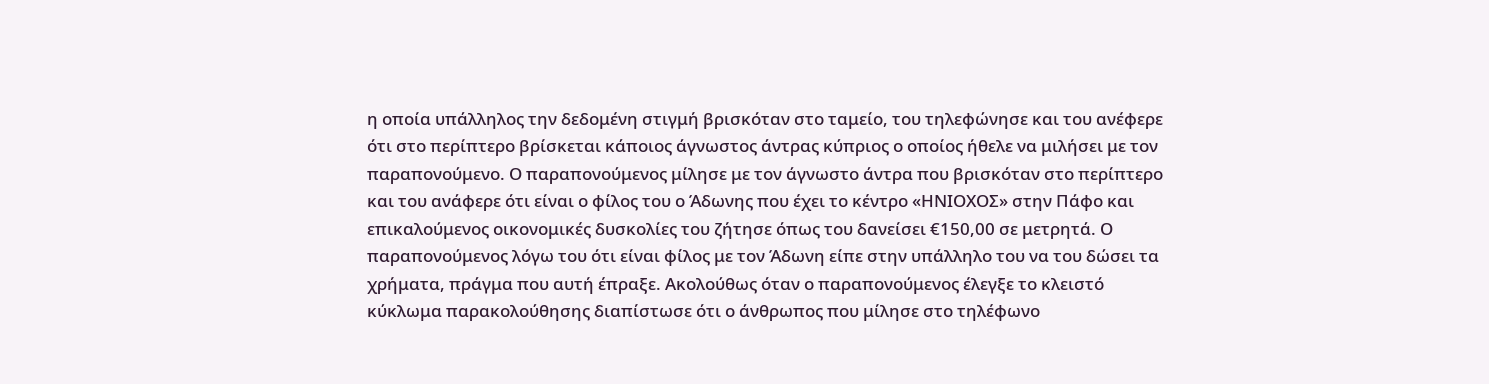η οποία υπάλληλος την δεδομένη στιγμή βρισκόταν στο ταμείο, του τηλεφώνησε και του ανέφερε ότι στο περίπτερο βρίσκεται κάποιος άγνωστος άντρας κύπριος ο οποίος ήθελε να μιλήσει με τον παραπονούμενο. Ο παραπονούμενος μίλησε με τον άγνωστο άντρα που βρισκόταν στο περίπτερο και του ανάφερε ότι είναι ο φίλος του ο Άδωνης που έχει το κέντρο «ΗΝΙΟΧΟΣ» στην Πάφο και επικαλούμενος οικονομικές δυσκολίες του ζήτησε όπως του δανείσει €150,00 σε μετρητά. Ο παραπονούμενος λόγω του ότι είναι φίλος με τον Άδωνη είπε στην υπάλληλο του να του δώσει τα χρήματα, πράγμα που αυτή έπραξε. Ακολούθως όταν ο παραπονούμενος έλεγξε το κλειστό κύκλωμα παρακολούθησης διαπίστωσε ότι ο άνθρωπος που μίλησε στο τηλέφωνο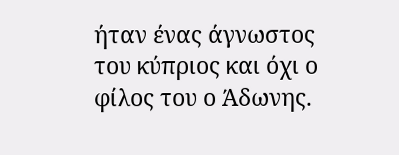ήταν ένας άγνωστος του κύπριος και όχι ο φίλος του ο Άδωνης.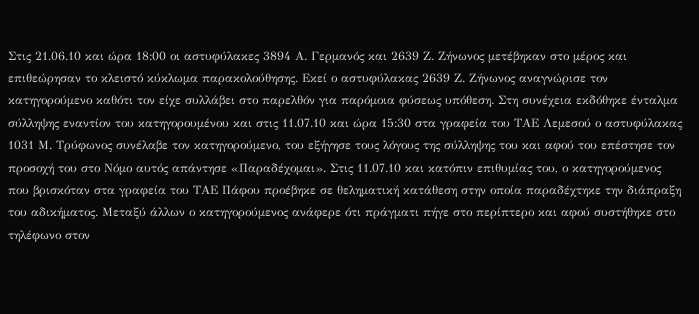Στις 21.06.10 και ώρα 18:00 οι αστυφύλακες 3894 Α. Γερμανός και 2639 Ζ. Ζήνωνος μετέβηκαν στο μέρος και επιθεώρησαν το κλειστό κύκλωμα παρακολούθησης. Εκεί ο αστυφύλακας 2639 Ζ. Ζήνωνος αναγνώρισε τον κατηγορούμενο καθότι τον είχε συλλάβει στο παρελθόν για παρόμοια φύσεως υπόθεση. Στη συνέχεια εκδόθηκε ένταλμα σύλληψης εναντίον του κατηγορουμένου και στις 11.07.10 και ώρα 15:30 στα γραφεία του ΤΑΕ Λεμεσού ο αστυφύλακας 1031 Μ. Τρύφωνος συνέλαβε τον κατηγορούμενο, του εξήγησε τους λόγους της σύλληψης του και αφού του επέστησε τον προσοχή του στο Νόμο αυτός απάντησε «Παραδέχομαι». Στις 11.07.10 και κατόπιν επιθυμίας του, ο κατηγορούμενος που βρισκόταν στα γραφεία του ΤΑΕ Πάφου προέβηκε σε θεληματική κατάθεση στην οποία παραδέχτηκε την διάπραξη του αδικήματος. Μεταξύ άλλων ο κατηγορούμενος ανάφερε ότι πράγματι πήγε στο περίπτερο και αφού συστήθηκε στο τηλέφωνο στον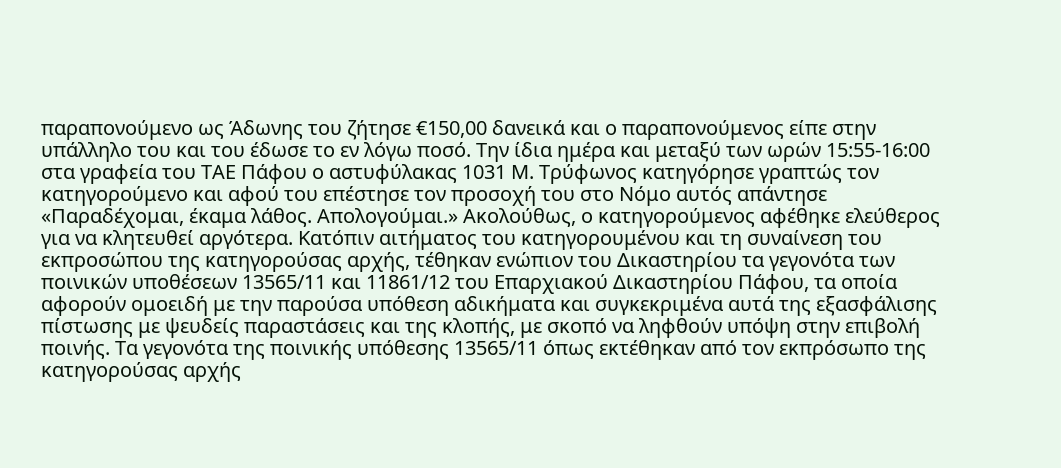παραπονούμενο ως Άδωνης του ζήτησε €150,00 δανεικά και ο παραπονούμενος είπε στην υπάλληλο του και του έδωσε το εν λόγω ποσό. Την ίδια ημέρα και μεταξύ των ωρών 15:55-16:00 στα γραφεία του ΤΑΕ Πάφου ο αστυφύλακας 1031 Μ. Τρύφωνος κατηγόρησε γραπτώς τον κατηγορούμενο και αφού του επέστησε τον προσοχή του στο Νόμο αυτός απάντησε «Παραδέχομαι, έκαμα λάθος. Απολογούμαι.» Ακολούθως, ο κατηγορούμενος αφέθηκε ελεύθερος για να κλητευθεί αργότερα. Κατόπιν αιτήματος του κατηγορουμένου και τη συναίνεση του εκπροσώπου της κατηγορούσας αρχής, τέθηκαν ενώπιον του Δικαστηρίου τα γεγονότα των ποινικών υποθέσεων 13565/11 και 11861/12 του Επαρχιακού Δικαστηρίου Πάφου, τα οποία αφορούν ομοειδή με την παρούσα υπόθεση αδικήματα και συγκεκριμένα αυτά της εξασφάλισης πίστωσης με ψευδείς παραστάσεις και της κλοπής, με σκοπό να ληφθούν υπόψη στην επιβολή ποινής. Τα γεγονότα της ποινικής υπόθεσης 13565/11 όπως εκτέθηκαν από τον εκπρόσωπο της κατηγορούσας αρχής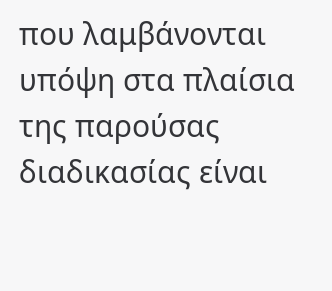που λαμβάνονται υπόψη στα πλαίσια της παρούσας διαδικασίας είναι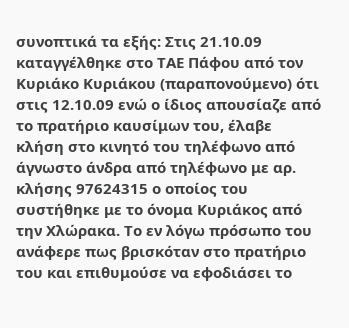συνοπτικά τα εξής: Στις 21.10.09 καταγγέλθηκε στο ΤΑΕ Πάφου από τον Κυριάκο Κυριάκου (παραπονούμενο) ότι στις 12.10.09 ενώ ο ίδιος απουσίαζε από το πρατήριο καυσίμων του, έλαβε κλήση στο κινητό του τηλέφωνο από άγνωστο άνδρα από τηλέφωνο με αρ. κλήσης 97624315 ο οποίος του συστήθηκε με το όνομα Κυριάκος από την Χλώρακα. Το εν λόγω πρόσωπο του ανάφερε πως βρισκόταν στο πρατήριο του και επιθυμούσε να εφοδιάσει το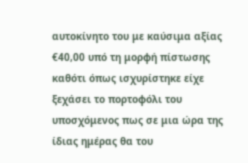αυτοκίνητο του με καύσιμα αξίας €40,00 υπό τη μορφή πίστωσης καθότι όπως ισχυρίστηκε είχε ξεχάσει το πορτοφόλι του υποσχόμενος πως σε μια ώρα της ίδιας ημέρας θα του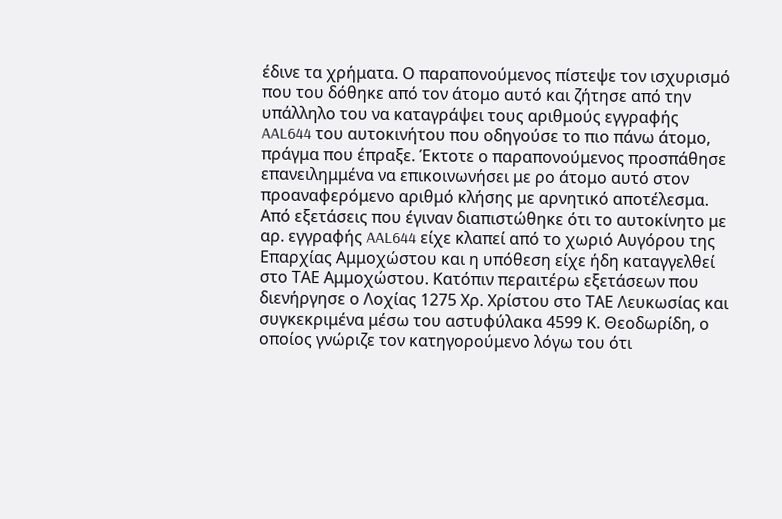έδινε τα χρήματα. Ο παραπονούμενος πίστεψε τον ισχυρισμό που του δόθηκε από τον άτομο αυτό και ζήτησε από την υπάλληλο του να καταγράψει τους αριθμούς εγγραφής AAL644 του αυτοκινήτου που οδηγούσε το πιο πάνω άτομο, πράγμα που έπραξε. Έκτοτε ο παραπονούμενος προσπάθησε επανειλημμένα να επικοινωνήσει με ρο άτομο αυτό στον προαναφερόμενο αριθμό κλήσης με αρνητικό αποτέλεσμα. Από εξετάσεις που έγιναν διαπιστώθηκε ότι το αυτοκίνητο με αρ. εγγραφής AAL644 είχε κλαπεί από το χωριό Αυγόρου της Επαρχίας Αμμοχώστου και η υπόθεση είχε ήδη καταγγελθεί στο ΤΑΕ Αμμοχώστου. Κατόπιν περαιτέρω εξετάσεων που διενήργησε ο Λοχίας 1275 Χρ. Χρίστου στο ΤΑΕ Λευκωσίας και συγκεκριμένα μέσω του αστυφύλακα 4599 Κ. Θεοδωρίδη, ο οποίος γνώριζε τον κατηγορούμενο λόγω του ότι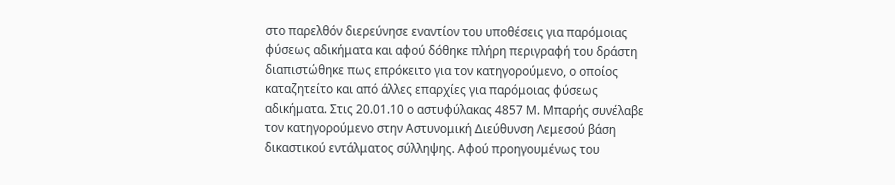στο παρελθόν διερεύνησε εναντίον του υποθέσεις για παρόμοιας φύσεως αδικήματα και αφού δόθηκε πλήρη περιγραφή του δράστη διαπιστώθηκε πως επρόκειτο για τον κατηγορούμενο, ο οποίος καταζητείτο και από άλλες επαρχίες για παρόμοιας φύσεως αδικήματα. Στις 20.01.10 ο αστυφύλακας 4857 Μ. Μπαρής συνέλαβε τον κατηγορούμενο στην Αστυνομική Διεύθυνση Λεμεσού βάση δικαστικού εντάλματος σύλληψης. Αφού προηγουμένως του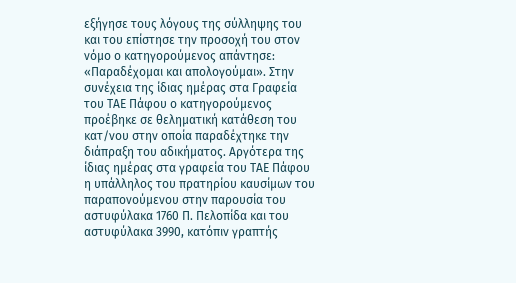εξήγησε τους λόγους της σύλληψης του και του επίστησε την προσοχή του στον νόμο ο κατηγορούμενος απάντησε: «Παραδέχομαι και απολογούμαι». Στην συνέχεια της ίδιας ημέρας στα Γραφεία του ΤΑΕ Πάφου ο κατηγορούμενος προέβηκε σε θεληματική κατάθεση του κατ/νου στην οποία παραδέχτηκε την διάπραξη του αδικήματος. Αργότερα της ίδιας ημέρας στα γραφεία του ΤΑΕ Πάφου η υπάλληλος του πρατηρίου καυσίμων του παραπονούμενου στην παρουσία του αστυφύλακα 1760 Π. Πελοπίδα και του αστυφύλακα 3990, κατόπιν γραπτής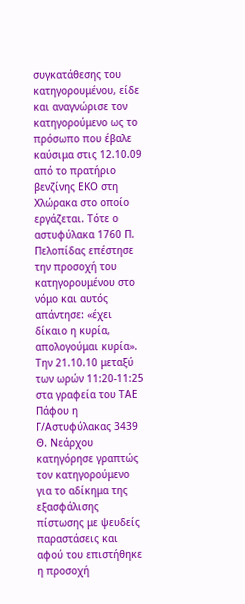συγκατάθεσης του κατηγορουμένου, είδε και αναγνώρισε τον κατηγορούμενο ως το πρόσωπο που έβαλε καύσιμα στις 12.10.09 από το πρατήριο βενζίνης ΕΚΟ στη Χλώρακα στο οποίο εργάζεται. Τότε ο αστυφύλακα 1760 Π. Πελοπίδας επέστησε την προσοχή του κατηγορουμένου στο νόμο και αυτός απάντησε: «έχει δίκαιο η κυρία, απολογούμαι κυρία». Την 21.10.10 μεταξύ των ωρών 11:20-11:25 στα γραφεία του ΤΑΕ Πάφου η Γ/Αστυφύλακας 3439 Θ. Νεάρχου κατηγόρησε γραπτώς τον κατηγορούμενο για το αδίκημα της εξασφάλισης πίστωσης με ψευδείς παραστάσεις και αφού του επιστήθηκε η προσοχή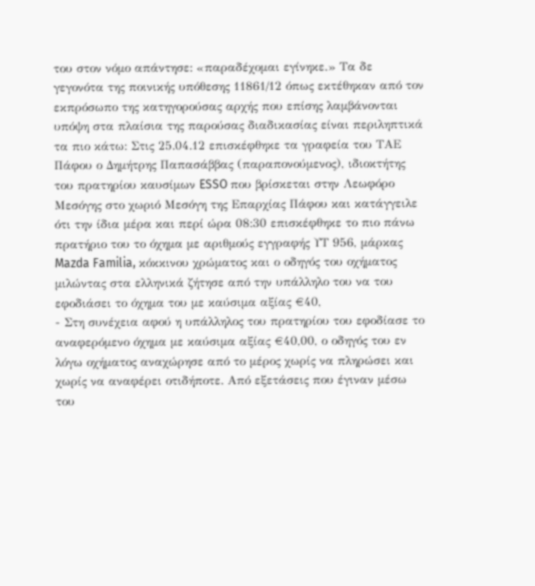του στον νόμο απάντησε: «παραδέχομαι εγίνηκε.» Τα δε γεγονότα της ποινικής υπόθεσης 11861/12 όπως εκτέθηκαν από τον εκπρόσωπο της κατηγορούσας αρχής που επίσης λαμβάνονται υπόψη στα πλαίσια της παρούσας διαδικασίας είναι περιληπτικά τα πιο κάτω: Στις 25.04.12 επισκέφθηκε τα γραφεία του ΤΑΕ Πάφου ο Δημήτρης Παπασάββας (παραπονούμενος), ιδιοκτήτης του πρατηρίου καυσίμων ESSO που βρίσκεται στην Λεωφόρο Μεσόγης στο χωριό Μεσόγη της Επαρχίας Πάφου και κατάγγειλε ότι την ίδια μέρα και περί ώρα 08:30 επισκέφθηκε το πιο πάνω πρατήριο του το όχημα με αριθμούς εγγραφής ΥΤ 956, μάρκας Mazda Familia, κόκκινου χρώματος και ο οδηγός του οχήματος μιλώντας στα ελληνικά ζήτησε από την υπάλληλο του να του εφοδιάσει το όχημα του με καύσιμα αξίας €40,
- Στη συνέχεια αφού η υπάλληλος του πρατηρίου του εφοδίασε το αναφερόμενο όχημα με καύσιμα αξίας €40,00, ο οδηγός του εν λόγω οχήματος αναχώρησε από το μέρος χωρίς να πληρώσει και χωρίς να αναφέρει οτιδήποτε. Από εξετάσεις που έγιναν μέσω του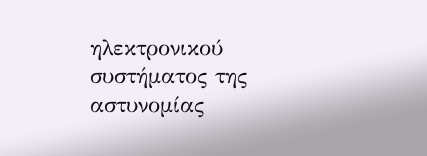ηλεκτρονικού συστήματος της αστυνομίας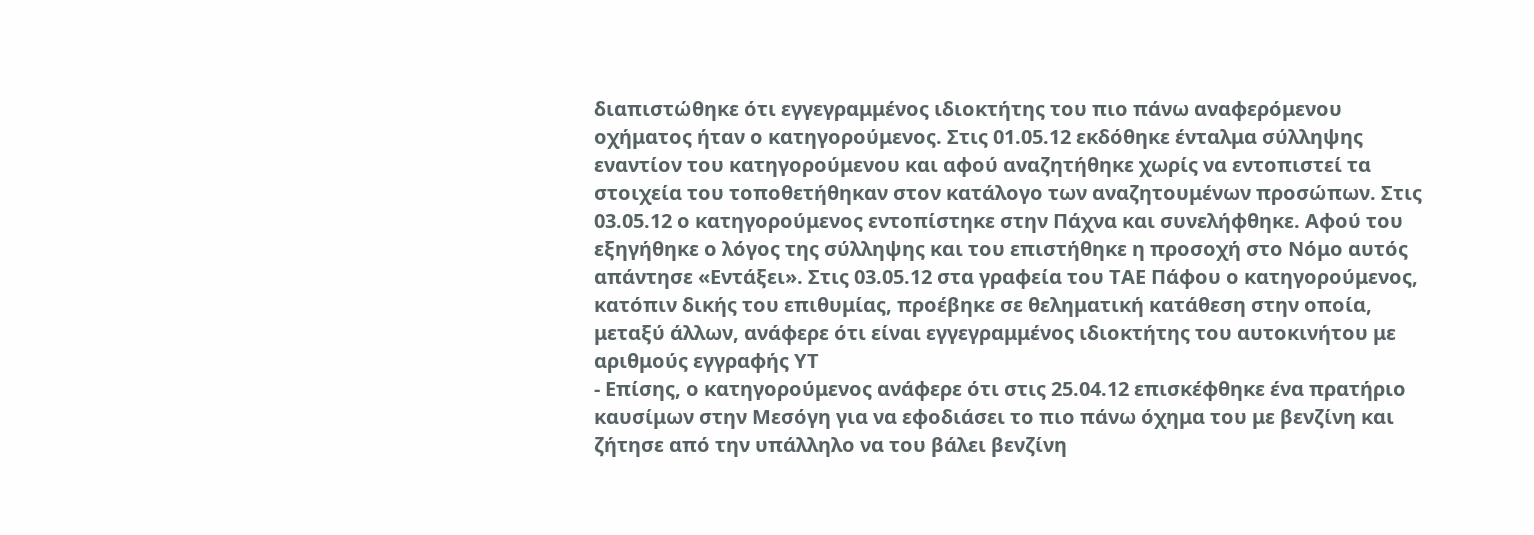διαπιστώθηκε ότι εγγεγραμμένος ιδιοκτήτης του πιο πάνω αναφερόμενου οχήματος ήταν ο κατηγορούμενος. Στις 01.05.12 εκδόθηκε ένταλμα σύλληψης εναντίον του κατηγορούμενου και αφού αναζητήθηκε χωρίς να εντοπιστεί τα στοιχεία του τοποθετήθηκαν στον κατάλογο των αναζητουμένων προσώπων. Στις 03.05.12 ο κατηγορούμενος εντοπίστηκε στην Πάχνα και συνελήφθηκε. Αφού του εξηγήθηκε ο λόγος της σύλληψης και του επιστήθηκε η προσοχή στο Νόμο αυτός απάντησε «Εντάξει». Στις 03.05.12 στα γραφεία του ΤΑΕ Πάφου ο κατηγορούμενος, κατόπιν δικής του επιθυμίας, προέβηκε σε θεληματική κατάθεση στην οποία, μεταξύ άλλων, ανάφερε ότι είναι εγγεγραμμένος ιδιοκτήτης του αυτοκινήτου με αριθμούς εγγραφής ΥΤ
- Επίσης, ο κατηγορούμενος ανάφερε ότι στις 25.04.12 επισκέφθηκε ένα πρατήριο καυσίμων στην Μεσόγη για να εφοδιάσει το πιο πάνω όχημα του με βενζίνη και ζήτησε από την υπάλληλο να του βάλει βενζίνη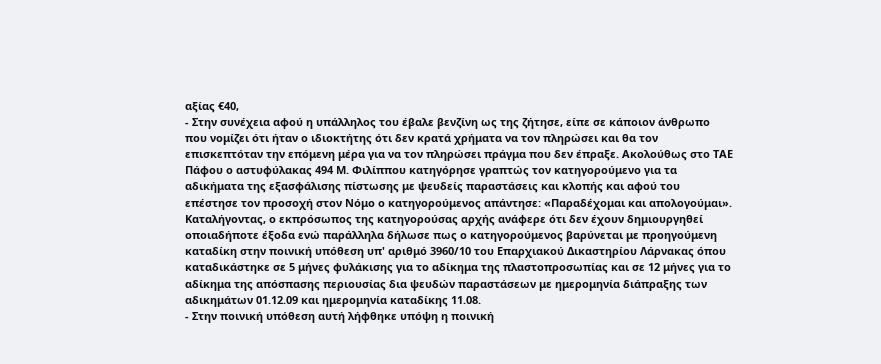αξίας €40,
- Στην συνέχεια αφού η υπάλληλος του έβαλε βενζίνη ως της ζήτησε, είπε σε κάποιον άνθρωπο που νομίζει ότι ήταν ο ιδιοκτήτης ότι δεν κρατά χρήματα να τον πληρώσει και θα τον επισκεπτόταν την επόμενη μέρα για να τον πληρώσει πράγμα που δεν έπραξε. Ακολούθως στο ΤΑΕ Πάφου ο αστυφύλακας 494 Μ. Φιλίππου κατηγόρησε γραπτώς τον κατηγορούμενο για τα αδικήματα της εξασφάλισης πίστωσης με ψευδείς παραστάσεις και κλοπής και αφού του επέστησε τον προσοχή στον Νόμο ο κατηγορούμενος απάντησε: «Παραδέχομαι και απολογούμαι». Καταλήγοντας, ο εκπρόσωπος της κατηγορούσας αρχής ανάφερε ότι δεν έχουν δημιουργηθεί οποιαδήποτε έξοδα ενώ παράλληλα δήλωσε πως ο κατηγορούμενος βαρύνεται με προηγούμενη καταδίκη στην ποινική υπόθεση υπ' αριθμό 3960/10 του Επαρχιακού Δικαστηρίου Λάρνακας όπου καταδικάστηκε σε 5 μήνες φυλάκισης για το αδίκημα της πλαστοπροσωπίας και σε 12 μήνες για το αδίκημα της απόσπασης περιουσίας δια ψευδών παραστάσεων με ημερομηνία διάπραξης των αδικημάτων 01.12.09 και ημερομηνία καταδίκης 11.08.
- Στην ποινική υπόθεση αυτή λήφθηκε υπόψη η ποινική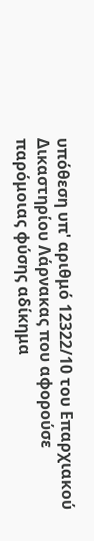υπόθεση υπ' αριθμό 12322/10 του Επαρχιακού Δικαστηρίου Λάρνακας που αφορούσε παρόμοιας φύσης αδίκημα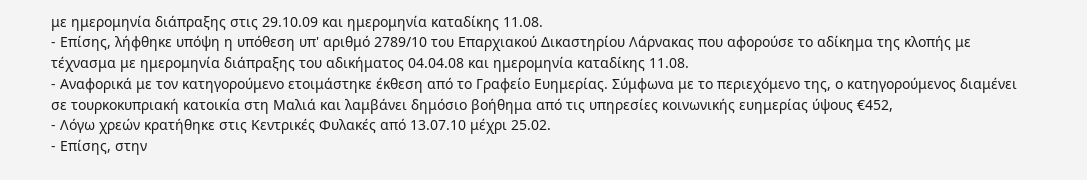με ημερομηνία διάπραξης στις 29.10.09 και ημερομηνία καταδίκης 11.08.
- Επίσης, λήφθηκε υπόψη η υπόθεση υπ' αριθμό 2789/10 του Επαρχιακού Δικαστηρίου Λάρνακας που αφορούσε το αδίκημα της κλοπής με τέχνασμα με ημερομηνία διάπραξης του αδικήματος 04.04.08 και ημερομηνία καταδίκης 11.08.
- Αναφορικά με τον κατηγορούμενο ετοιμάστηκε έκθεση από το Γραφείο Ευημερίας. Σύμφωνα με το περιεχόμενο της, ο κατηγορούμενος διαμένει σε τουρκοκυπριακή κατοικία στη Μαλιά και λαμβάνει δημόσιο βοήθημα από τις υπηρεσίες κοινωνικής ευημερίας ύψους €452,
- Λόγω χρεών κρατήθηκε στις Κεντρικές Φυλακές από 13.07.10 μέχρι 25.02.
- Επίσης, στην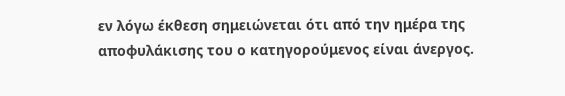εν λόγω έκθεση σημειώνεται ότι από την ημέρα της αποφυλάκισης του ο κατηγορούμενος είναι άνεργος.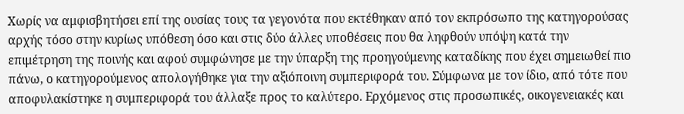Χωρίς να αμφισβητήσει επί της ουσίας τους τα γεγονότα που εκτέθηκαν από τον εκπρόσωπο της κατηγορούσας αρχής τόσο στην κυρίως υπόθεση όσο και στις δύο άλλες υποθέσεις που θα ληφθούν υπόψη κατά την επιμέτρηση της ποινής και αφού συμφώνησε με την ύπαρξη της προηγούμενης καταδίκης που έχει σημειωθεί πιο πάνω, ο κατηγορούμενος απολογήθηκε για την αξιόποινη συμπεριφορά του. Σύμφωνα με τον ίδιο, από τότε που αποφυλακίστηκε η συμπεριφορά του άλλαξε προς το καλύτερο. Ερχόμενος στις προσωπικές, οικογενειακές και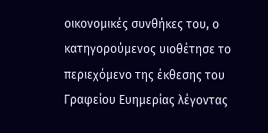οικονομικές συνθήκες του, ο κατηγορούμενος υιοθέτησε το περιεχόμενο της έκθεσης του Γραφείου Ευημερίας λέγοντας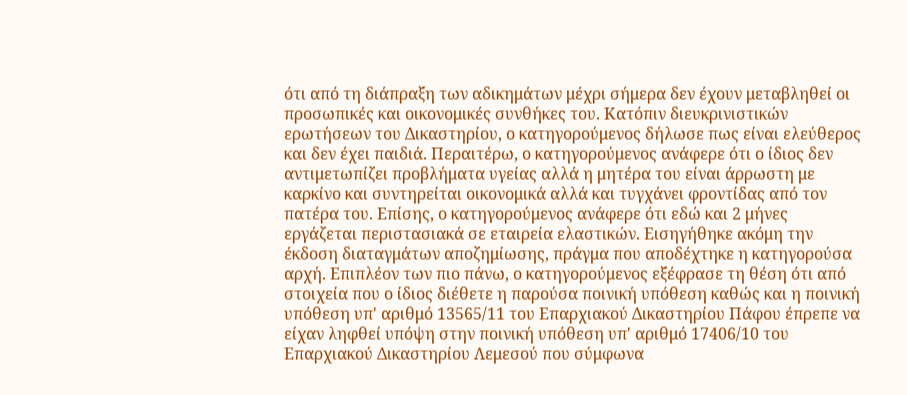ότι από τη διάπραξη των αδικημάτων μέχρι σήμερα δεν έχουν μεταβληθεί οι προσωπικές και οικονομικές συνθήκες του. Κατόπιν διευκρινιστικών ερωτήσεων του Δικαστηρίου, ο κατηγορούμενος δήλωσε πως είναι ελεύθερος και δεν έχει παιδιά. Περαιτέρω, ο κατηγορούμενος ανάφερε ότι ο ίδιος δεν αντιμετωπίζει προβλήματα υγείας αλλά η μητέρα του είναι άρρωστη με καρκίνο και συντηρείται οικονομικά αλλά και τυγχάνει φροντίδας από τον πατέρα του. Επίσης, ο κατηγορούμενος ανάφερε ότι εδώ και 2 μήνες εργάζεται περιστασιακά σε εταιρεία ελαστικών. Εισηγήθηκε ακόμη την έκδοση διαταγμάτων αποζημίωσης, πράγμα που αποδέχτηκε η κατηγορούσα αρχή. Επιπλέον των πιο πάνω, ο κατηγορούμενος εξέφρασε τη θέση ότι από στοιχεία που ο ίδιος διέθετε η παρούσα ποινική υπόθεση καθώς και η ποινική υπόθεση υπ' αριθμό 13565/11 του Επαρχιακού Δικαστηρίου Πάφου έπρεπε να είχαν ληφθεί υπόψη στην ποινική υπόθεση υπ' αριθμό 17406/10 του Επαρχιακού Δικαστηρίου Λεμεσού που σύμφωνα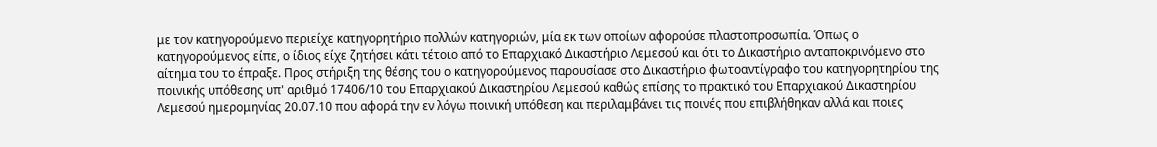με τον κατηγορούμενο περιείχε κατηγορητήριο πολλών κατηγοριών, μία εκ των οποίων αφορούσε πλαστοπροσωπία. Όπως ο κατηγορούμενος είπε, ο ίδιος είχε ζητήσει κάτι τέτοιο από το Επαρχιακό Δικαστήριο Λεμεσού και ότι το Δικαστήριο ανταποκρινόμενο στο αίτημα του το έπραξε. Προς στήριξη της θέσης του ο κατηγορούμενος παρουσίασε στο Δικαστήριο φωτοαντίγραφο του κατηγορητηρίου της ποινικής υπόθεσης υπ' αριθμό 17406/10 του Επαρχιακού Δικαστηρίου Λεμεσού καθώς επίσης το πρακτικό του Επαρχιακού Δικαστηρίου Λεμεσού ημερομηνίας 20.07.10 που αφορά την εν λόγω ποινική υπόθεση και περιλαμβάνει τις ποινές που επιβλήθηκαν αλλά και ποιες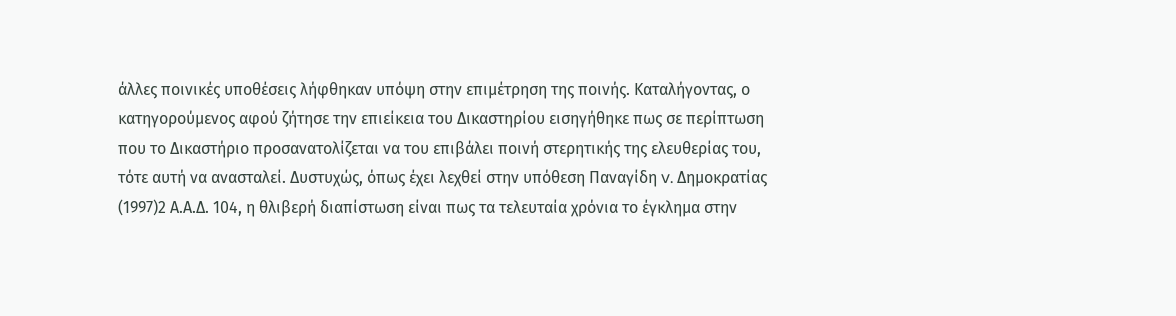άλλες ποινικές υποθέσεις λήφθηκαν υπόψη στην επιμέτρηση της ποινής. Καταλήγοντας, ο κατηγορούμενος αφού ζήτησε την επιείκεια του Δικαστηρίου εισηγήθηκε πως σε περίπτωση που το Δικαστήριο προσανατολίζεται να του επιβάλει ποινή στερητικής της ελευθερίας του, τότε αυτή να ανασταλεί. Δυστυχώς, όπως έχει λεχθεί στην υπόθεση Παναγίδη v. Δημοκρατίας
(1997)2 Α.Α.Δ. 104, η θλιβερή διαπίστωση είναι πως τα τελευταία χρόνια το έγκλημα στην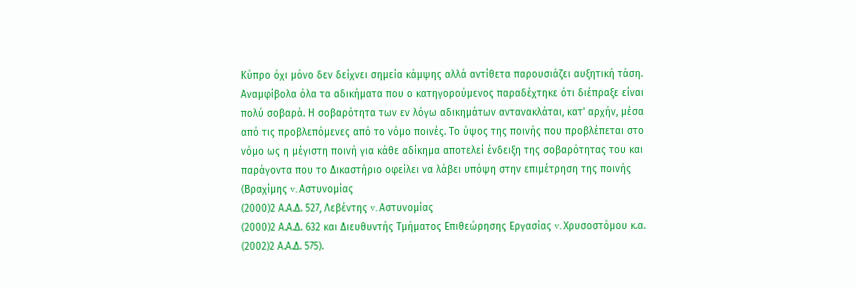Κύπρο όχι μόνο δεν δείχνει σημεία κάμψης αλλά αντίθετα παρουσιάζει αυξητική τάση. Αναμφίβολα όλα τα αδικήματα που ο κατηγορούμενος παραδέχτηκε ότι διέπραξε είναι πολύ σοβαρά. Η σοβαρότητα των εν λόγω αδικημάτων αντανακλάται, κατ' αρχήν, μέσα από τις προβλεπόμενες από το νόμο ποινές. Το ύψος της ποινής που προβλέπεται στο νόμο ως η μέγιστη ποινή για κάθε αδίκημα αποτελεί ένδειξη της σοβαρότητας του και παράγοντα που το Δικαστήριο οφείλει να λάβει υπόψη στην επιμέτρηση της ποινής (Βραχίμης v. Αστυνομίας
(2000)2 Α.Α.Δ. 527, Λεβέντης v. Αστυνομίας
(2000)2 Α.Α.Δ. 632 και Διευθυντής Τμήματος Επιθεώρησης Εργασίας v. Χρυσοστόμου κ.α.
(2002)2 Α.Α.Δ. 575).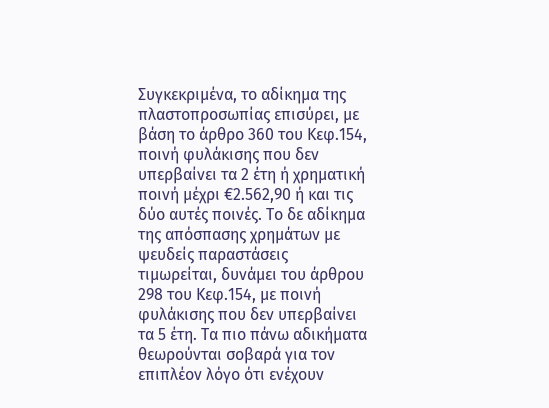Συγκεκριμένα, το αδίκημα της πλαστοπροσωπίας επισύρει, με βάση το άρθρο 360 του Κεφ.154, ποινή φυλάκισης που δεν υπερβαίνει τα 2 έτη ή χρηματική ποινή μέχρι €2.562,90 ή και τις δύο αυτές ποινές. Το δε αδίκημα της απόσπασης χρημάτων με ψευδείς παραστάσεις τιμωρείται, δυνάμει του άρθρου 298 του Κεφ.154, με ποινή φυλάκισης που δεν υπερβαίνει τα 5 έτη. Τα πιο πάνω αδικήματα θεωρούνται σοβαρά για τον επιπλέον λόγο ότι ενέχουν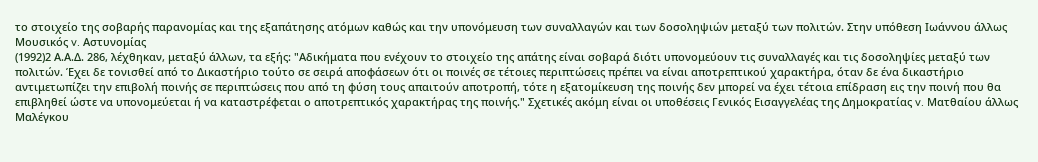το στοιχείο της σοβαρής παρανομίας και της εξαπάτησης ατόμων καθώς και την υπονόμευση των συναλλαγών και των δοσοληψιών μεταξύ των πολιτών. Στην υπόθεση Ιωάννου άλλως Μουσικός v. Αστυνομίας
(1992)2 Α.Α.Δ. 286, λέχθηκαν, μεταξύ άλλων, τα εξής: "Αδικήματα που ενέχουν το στοιχείο της απάτης είναι σοβαρά διότι υπονομεύουν τις συναλλαγές και τις δοσοληψίες μεταξύ των πολιτών. Έχει δε τονισθεί από το Δικαστήριο τούτο σε σειρά αποφάσεων ότι οι ποινές σε τέτοιες περιπτώσεις πρέπει να είναι αποτρεπτικού χαρακτήρα, όταν δε ένα δικαστήριο αντιμετωπίζει την επιβολή ποινής σε περιπτώσεις που από τη φύση τους απαιτούν αποτροπή, τότε η εξατομίκευση της ποινής δεν μπορεί να έχει τέτοια επίδραση εις την ποινή που θα επιβληθεί ώστε να υπονομεύεται ή να καταστρέφεται ο αποτρεπτικός χαρακτήρας της ποινής." Σχετικές ακόμη είναι οι υποθέσεις Γενικός Εισαγγελέας της Δημοκρατίας v. Ματθαίου άλλως Μαλέγκου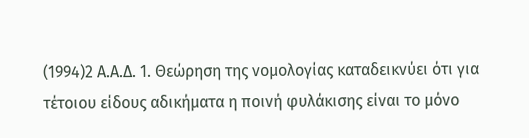(1994)2 Α.Α.Δ. 1. Θεώρηση της νομολογίας καταδεικνύει ότι για τέτοιου είδους αδικήματα η ποινή φυλάκισης είναι το μόνο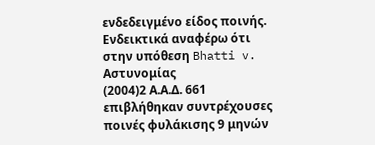ενδεδειγμένο είδος ποινής. Ενδεικτικά αναφέρω ότι στην υπόθεση Bhatti v. Αστυνομίας
(2004)2 Α.Α.Δ. 661 επιβλήθηκαν συντρέχουσες ποινές φυλάκισης 9 μηνών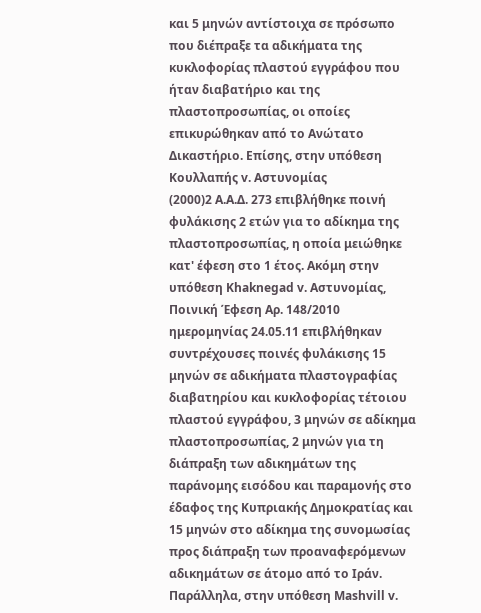και 5 μηνών αντίστοιχα σε πρόσωπο που διέπραξε τα αδικήματα της κυκλοφορίας πλαστού εγγράφου που ήταν διαβατήριο και της πλαστοπροσωπίας, οι οποίες επικυρώθηκαν από το Ανώτατο Δικαστήριο. Επίσης, στην υπόθεση Κουλλαπής v. Αστυνομίας
(2000)2 Α.Α.Δ. 273 επιβλήθηκε ποινή φυλάκισης 2 ετών για το αδίκημα της πλαστοπροσωπίας, η οποία μειώθηκε κατ' έφεση στο 1 έτος. Ακόμη στην υπόθεση Khaknegad v. Αστυνομίας, Ποινική Έφεση Αρ. 148/2010 ημερομηνίας 24.05.11 επιβλήθηκαν συντρέχουσες ποινές φυλάκισης 15 μηνών σε αδικήματα πλαστογραφίας διαβατηρίου και κυκλοφορίας τέτοιου πλαστού εγγράφου, 3 μηνών σε αδίκημα πλαστοπροσωπίας, 2 μηνών για τη διάπραξη των αδικημάτων της παράνομης εισόδου και παραμονής στο έδαφος της Κυπριακής Δημοκρατίας και 15 μηνών στο αδίκημα της συνομωσίας προς διάπραξη των προαναφερόμενων αδικημάτων σε άτομο από το Ιράν. Παράλληλα, στην υπόθεση Mashvill v.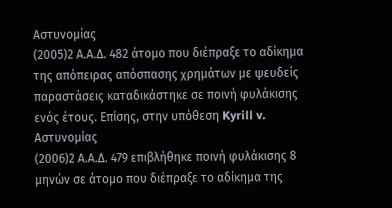Αστυνομίας
(2005)2 Α.Α.Δ. 482 άτομο που διέπραξε το αδίκημα της απόπειρας απόσπασης χρημάτων με ψευδείς παραστάσεις καταδικάστηκε σε ποινή φυλάκισης ενός έτους. Επίσης, στην υπόθεση Kyrill v. Αστυνομίας
(2006)2 Α.Α.Δ. 479 επιβλήθηκε ποινή φυλάκισης 8 μηνών σε άτομο που διέπραξε το αδίκημα της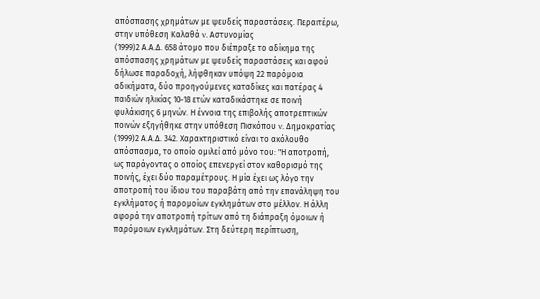απόσπασης χρημάτων με ψευδείς παραστάσεις. Περαιτέρω, στην υπόθεση Καλαθά v. Αστυνομίας
(1999)2 Α.Α.Δ. 658 άτομο που διέπραξε το αδίκημα της απόσπασης χρημάτων με ψευδείς παραστάσεις και αφού δήλωσε παραδοχή, λήφθηκαν υπόψη 22 παρόμοια αδικήματα, δύο προηγούμενες καταδίκες και πατέρας 4 παιδιών ηλικίας 10-18 ετών καταδικάστηκε σε ποινή φυλάκισης 6 μηνών. Η έννοια της επιβολής αποτρεπτικών ποινών εξηγήθηκε στην υπόθεση Πισκόπου v. Δημοκρατίας
(1999)2 Α.Α.Δ. 342. Χαρακτηριστικό είναι το ακόλουθο απόσπασμα, το οποίο ομιλεί από μόνο του: "Η αποτροπή, ως παράγοντας ο οποίος επενεργεί στον καθορισμό της ποινής, έχει δύο παραμέτρους. Η μία έχει ως λόγο την αποτροπή του ίδιου του παραβάτη από την επανάληψη του εγκλήματος ή παρομοίων εγκλημάτων στο μέλλον. Η άλλη αφορά την αποτροπή τρίτων από τη διάπραξη όμοιων ή παρόμοιων εγκλημάτων. Στη δεύτερη περίπτωση,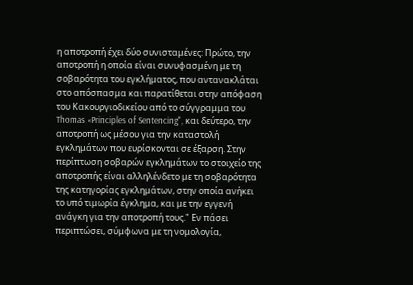η αποτροπή έχει δύο συνισταμένες: Πρώτο, την αποτροπή η οποία είναι συνυφασμένη με τη σοβαρότητα του εγκλήματος, που αντανακλάται στο απόσπασμα και παρατίθεται στην απόφαση του Κακουργιοδικείου από το σύγγραμμα του Thomas «Principles of Sentencing", και δεύτερο, την αποτροπή ως μέσου για την καταστολή εγκλημάτων που ευρίσκονται σε έξαρση. Στην περίπτωση σοβαρών εγκλημάτων το στοιχείο της αποτροπής είναι αλληλένδετο με τη σοβαρότητα της κατηγορίας εγκλημάτων, στην οποία ανήκει το υπό τιμωρία έγκλημα, και με την εγγενή ανάγκη για την αποτροπή τους." Εν πάσει περιπτώσει, σύμφωνα με τη νομολογία,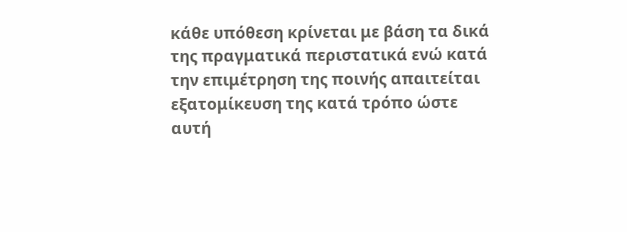κάθε υπόθεση κρίνεται με βάση τα δικά της πραγματικά περιστατικά ενώ κατά την επιμέτρηση της ποινής απαιτείται εξατομίκευση της κατά τρόπο ώστε αυτή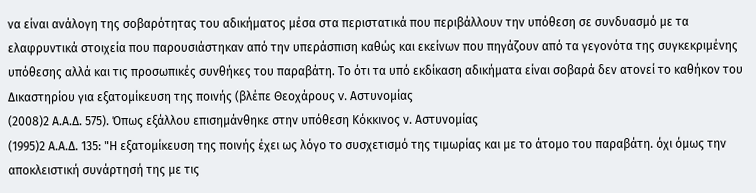να είναι ανάλογη της σοβαρότητας του αδικήματος μέσα στα περιστατικά που περιβάλλουν την υπόθεση σε συνδυασμό με τα ελαφρυντικά στοιχεία που παρουσιάστηκαν από την υπεράσπιση καθώς και εκείνων που πηγάζουν από τα γεγονότα της συγκεκριμένης υπόθεσης αλλά και τις προσωπικές συνθήκες του παραβάτη. Το ότι τα υπό εκδίκαση αδικήματα είναι σοβαρά δεν ατονεί το καθήκον του Δικαστηρίου για εξατομίκευση της ποινής (βλέπε Θεοχάρους v. Αστυνομίας
(2008)2 Α.Α.Δ. 575). Όπως εξάλλου επισημάνθηκε στην υπόθεση Κόκκινος ν. Αστυνομίας
(1995)2 Α.Α.Δ. 135: "Η εξατομίκευση της ποινής έχει ως λόγο το συσχετισμό της τιμωρίας και με το άτομο του παραβάτη. όχι όμως την αποκλειστική συνάρτησή της με τις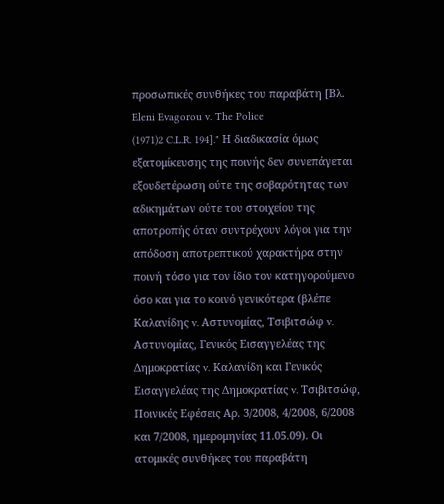προσωπικές συνθήκες του παραβάτη [Βλ. Eleni Evagorou v. The Police
(1971)2 C.L.R. 194]." Η διαδικασία όμως εξατομίκευσης της ποινής δεν συνεπάγεται εξουδετέρωση ούτε της σοβαρότητας των αδικημάτων ούτε του στοιχείου της αποτροπής όταν συντρέχουν λόγοι για την απόδοση αποτρεπτικού χαρακτήρα στην ποινή τόσο για τον ίδιο τον κατηγορούμενο όσο και για το κοινό γενικότερα (βλέπε Καλανίδης v. Αστυνομίας, Τσιβιτσώφ v. Αστυνομίας, Γενικός Εισαγγελέας της Δημοκρατίας v. Καλανίδη και Γενικός Εισαγγελέας της Δημοκρατίας v. Τσιβιτσώφ, Ποινικές Εφέσεις Αρ. 3/2008, 4/2008, 6/2008 και 7/2008, ημερομηνίας 11.05.09). Οι ατομικές συνθήκες του παραβάτη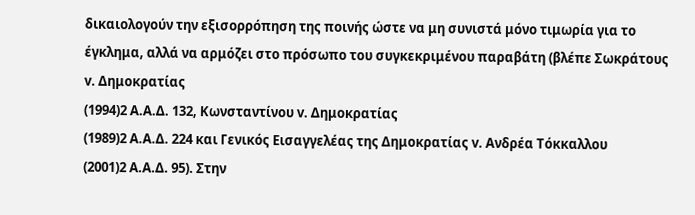δικαιολογούν την εξισορρόπηση της ποινής ώστε να μη συνιστά μόνο τιμωρία για το έγκλημα, αλλά να αρμόζει στο πρόσωπο του συγκεκριμένου παραβάτη (βλέπε Σωκράτους v. Δημοκρατίας
(1994)2 Α.Α.Δ. 132, Κωνσταντίνου v. Δημοκρατίας
(1989)2 Α.Α.Δ. 224 και Γενικός Εισαγγελέας της Δημοκρατίας v. Ανδρέα Τόκκαλλου
(2001)2 Α.Α.Δ. 95). Στην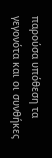παρούσα υπόθεση τα γεγονότα και οι συνθήκες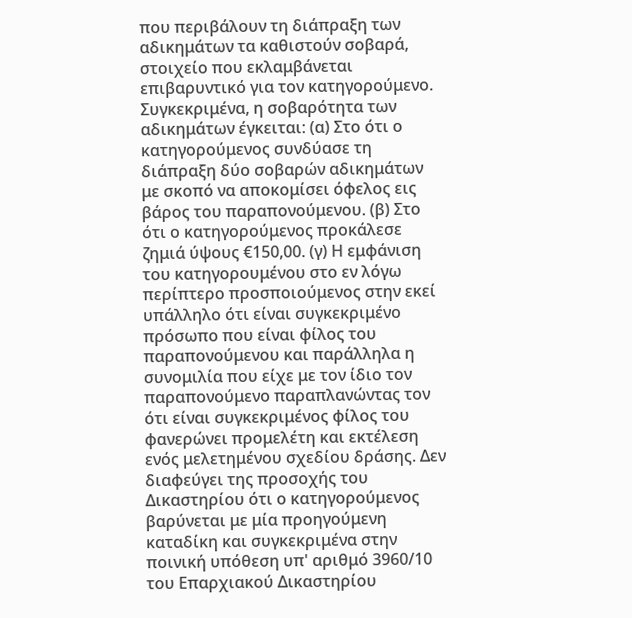που περιβάλουν τη διάπραξη των αδικημάτων τα καθιστούν σοβαρά, στοιχείο που εκλαμβάνεται επιβαρυντικό για τον κατηγορούμενο. Συγκεκριμένα, η σοβαρότητα των αδικημάτων έγκειται: (α) Στο ότι ο κατηγορούμενος συνδύασε τη διάπραξη δύο σοβαρών αδικημάτων με σκοπό να αποκομίσει όφελος εις βάρος του παραπονούμενου. (β) Στο ότι ο κατηγορούμενος προκάλεσε ζημιά ύψους €150,00. (γ) Η εμφάνιση του κατηγορουμένου στο εν λόγω περίπτερο προσποιούμενος στην εκεί υπάλληλο ότι είναι συγκεκριμένο πρόσωπο που είναι φίλος του παραπονούμενου και παράλληλα η συνομιλία που είχε με τον ίδιο τον παραπονούμενο παραπλανώντας τον ότι είναι συγκεκριμένος φίλος του φανερώνει προμελέτη και εκτέλεση ενός μελετημένου σχεδίου δράσης. Δεν διαφεύγει της προσοχής του Δικαστηρίου ότι ο κατηγορούμενος βαρύνεται με μία προηγούμενη καταδίκη και συγκεκριμένα στην ποινική υπόθεση υπ' αριθμό 3960/10 του Επαρχιακού Δικαστηρίου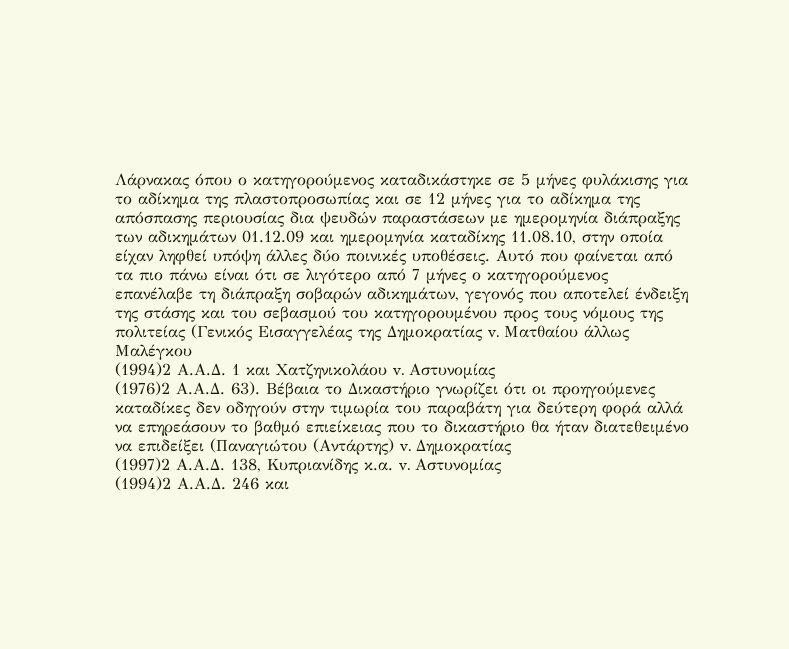Λάρνακας όπου ο κατηγορούμενος καταδικάστηκε σε 5 μήνες φυλάκισης για το αδίκημα της πλαστοπροσωπίας και σε 12 μήνες για το αδίκημα της απόσπασης περιουσίας δια ψευδών παραστάσεων με ημερομηνία διάπραξης των αδικημάτων 01.12.09 και ημερομηνία καταδίκης 11.08.10, στην οποία είχαν ληφθεί υπόψη άλλες δύο ποινικές υποθέσεις. Αυτό που φαίνεται από τα πιο πάνω είναι ότι σε λιγότερο από 7 μήνες ο κατηγορούμενος επανέλαβε τη διάπραξη σοβαρών αδικημάτων, γεγονός που αποτελεί ένδειξη της στάσης και του σεβασμού του κατηγορουμένου προς τους νόμους της πολιτείας (Γενικός Εισαγγελέας της Δημοκρατίας v. Ματθαίου άλλως Μαλέγκου
(1994)2 Α.Α.Δ. 1 και Χατζηνικολάου v. Αστυνομίας
(1976)2 Α.Α.Δ. 63). Βέβαια το Δικαστήριο γνωρίζει ότι οι προηγούμενες καταδίκες δεν οδηγούν στην τιμωρία του παραβάτη για δεύτερη φορά αλλά να επηρεάσουν το βαθμό επιείκειας που το δικαστήριο θα ήταν διατεθειμένο να επιδείξει (Παναγιώτου (Αντάρτης) v. Δημοκρατίας
(1997)2 Α.Α.Δ. 138, Κυπριανίδης κ.α. v. Αστυνομίας
(1994)2 Α.Α.Δ. 246 και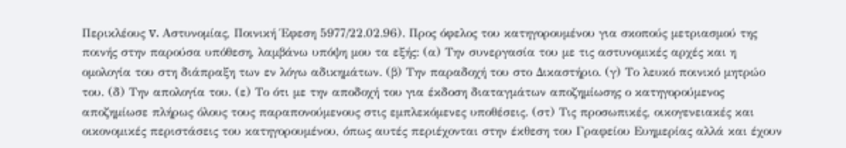Περικλέους v. Αστυνομίας, Ποινική Έφεση 5977/22.02.96). Προς όφελος του κατηγορουμένου για σκοπούς μετριασμού της ποινής στην παρούσα υπόθεση, λαμβάνω υπόψη μου τα εξής: (α) Την συνεργασία του με τις αστυνομικές αρχές και η ομολογία του στη διάπραξη των εν λόγω αδικημάτων. (β) Την παραδοχή του στο Δικαστήριο. (γ) Το λευκό ποινικό μητρώο του. (δ) Την απολογία του. (ε) Το ότι με την αποδοχή του για έκδοση διαταγμάτων αποζημίωσης ο κατηγορούμενος αποζημίωσε πλήρως όλους τους παραπονούμενους στις εμπλεκόμενες υποθέσεις. (στ) Τις προσωπικές, οικογενειακές και οικονομικές περιστάσεις του κατηγορουμένου, όπως αυτές περιέχονται στην έκθεση του Γραφείου Ευημερίας αλλά και έχουν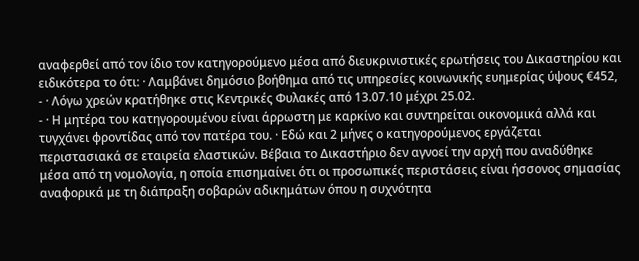αναφερθεί από τον ίδιο τον κατηγορούμενο μέσα από διευκρινιστικές ερωτήσεις του Δικαστηρίου και ειδικότερα το ότι: · Λαμβάνει δημόσιο βοήθημα από τις υπηρεσίες κοινωνικής ευημερίας ύψους €452,
- · Λόγω χρεών κρατήθηκε στις Κεντρικές Φυλακές από 13.07.10 μέχρι 25.02.
- · Η μητέρα του κατηγορουμένου είναι άρρωστη με καρκίνο και συντηρείται οικονομικά αλλά και τυγχάνει φροντίδας από τον πατέρα του. · Εδώ και 2 μήνες ο κατηγορούμενος εργάζεται περιστασιακά σε εταιρεία ελαστικών. Βέβαια το Δικαστήριο δεν αγνοεί την αρχή που αναδύθηκε μέσα από τη νομολογία, η οποία επισημαίνει ότι οι προσωπικές περιστάσεις είναι ήσσονος σημασίας αναφορικά με τη διάπραξη σοβαρών αδικημάτων όπου η συχνότητα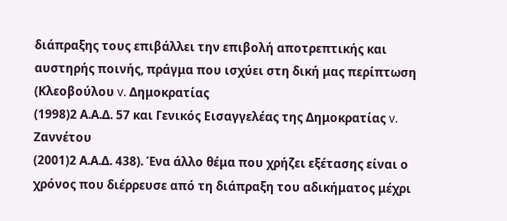διάπραξης τους επιβάλλει την επιβολή αποτρεπτικής και αυστηρής ποινής, πράγμα που ισχύει στη δική μας περίπτωση (Κλεοβούλου v. Δημοκρατίας
(1998)2 Α.Α.Δ. 57 και Γενικός Εισαγγελέας της Δημοκρατίας v. Ζαννέτου
(2001)2 Α.Α.Δ. 438). Ένα άλλο θέμα που χρήζει εξέτασης είναι ο χρόνος που διέρρευσε από τη διάπραξη του αδικήματος μέχρι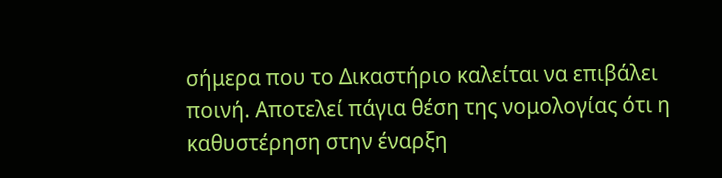σήμερα που το Δικαστήριο καλείται να επιβάλει ποινή. Αποτελεί πάγια θέση της νομολογίας ότι η καθυστέρηση στην έναρξη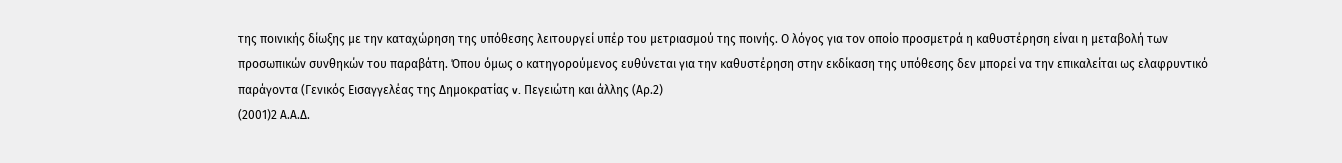της ποινικής δίωξης με την καταχώρηση της υπόθεσης λειτουργεί υπέρ του μετριασμού της ποινής. Ο λόγος για τον οποίο προσμετρά η καθυστέρηση είναι η μεταβολή των προσωπικών συνθηκών του παραβάτη. Όπου όμως ο κατηγορούμενος ευθύνεται για την καθυστέρηση στην εκδίκαση της υπόθεσης δεν μπορεί να την επικαλείται ως ελαφρυντικό παράγοντα (Γενικός Εισαγγελέας της Δημοκρατίας v. Πεγειώτη και άλλης (Αρ.2)
(2001)2 Α.Α.Δ.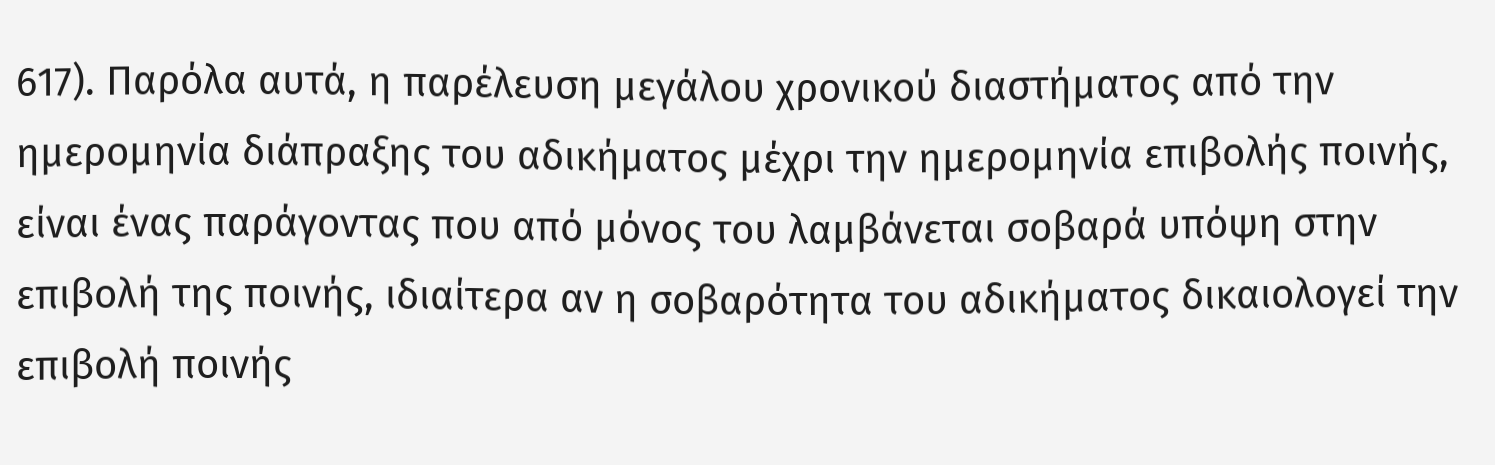617). Παρόλα αυτά, η παρέλευση μεγάλου χρονικού διαστήματος από την ημερομηνία διάπραξης του αδικήματος μέχρι την ημερομηνία επιβολής ποινής, είναι ένας παράγοντας που από μόνος του λαμβάνεται σοβαρά υπόψη στην επιβολή της ποινής, ιδιαίτερα αν η σοβαρότητα του αδικήματος δικαιολογεί την επιβολή ποινής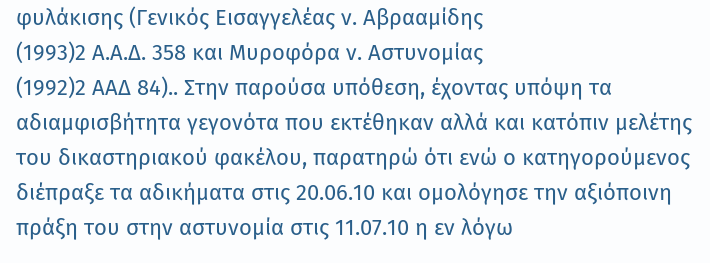φυλάκισης (Γενικός Εισαγγελέας ν. Αβρααμίδης
(1993)2 Α.Α.Δ. 358 και Μυροφόρα ν. Αστυνομίας
(1992)2 ΑΑΔ 84).. Στην παρούσα υπόθεση, έχοντας υπόψη τα αδιαμφισβήτητα γεγονότα που εκτέθηκαν αλλά και κατόπιν μελέτης του δικαστηριακού φακέλου, παρατηρώ ότι ενώ ο κατηγορούμενος διέπραξε τα αδικήματα στις 20.06.10 και ομολόγησε την αξιόποινη πράξη του στην αστυνομία στις 11.07.10 η εν λόγω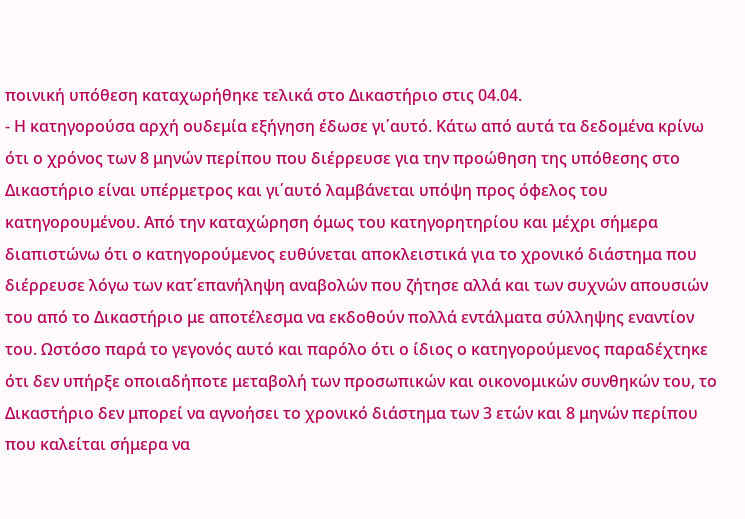ποινική υπόθεση καταχωρήθηκε τελικά στο Δικαστήριο στις 04.04.
- Η κατηγορούσα αρχή ουδεμία εξήγηση έδωσε γι΄αυτό. Κάτω από αυτά τα δεδομένα κρίνω ότι ο χρόνος των 8 μηνών περίπου που διέρρευσε για την προώθηση της υπόθεσης στο Δικαστήριο είναι υπέρμετρος και γι΄αυτό λαμβάνεται υπόψη προς όφελος του κατηγορουμένου. Από την καταχώρηση όμως του κατηγορητηρίου και μέχρι σήμερα διαπιστώνω ότι ο κατηγορούμενος ευθύνεται αποκλειστικά για το χρονικό διάστημα που διέρρευσε λόγω των κατ΄επανήληψη αναβολών που ζήτησε αλλά και των συχνών απουσιών του από το Δικαστήριο με αποτέλεσμα να εκδοθούν πολλά εντάλματα σύλληψης εναντίον του. Ωστόσο παρά το γεγονός αυτό και παρόλο ότι ο ίδιος ο κατηγορούμενος παραδέχτηκε ότι δεν υπήρξε οποιαδήποτε μεταβολή των προσωπικών και οικονομικών συνθηκών του, το Δικαστήριο δεν μπορεί να αγνοήσει το χρονικό διάστημα των 3 ετών και 8 μηνών περίπου που καλείται σήμερα να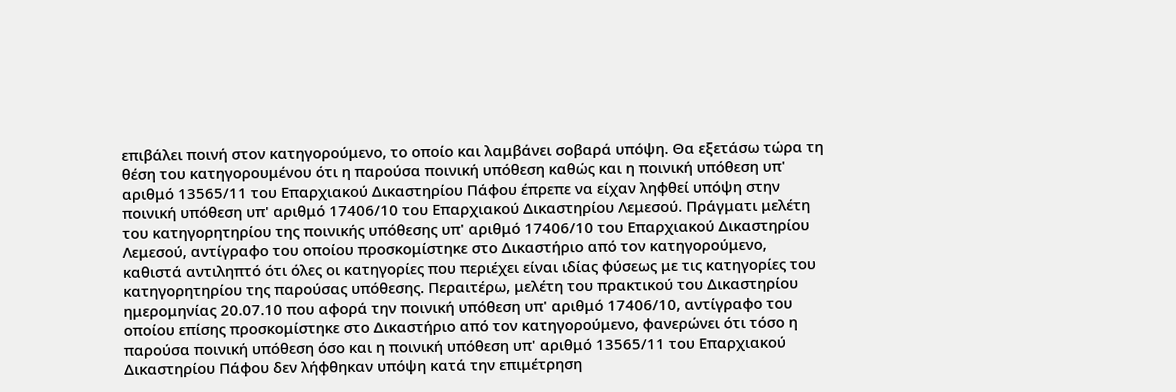επιβάλει ποινή στον κατηγορούμενο, το οποίο και λαμβάνει σοβαρά υπόψη. Θα εξετάσω τώρα τη θέση του κατηγορουμένου ότι η παρούσα ποινική υπόθεση καθώς και η ποινική υπόθεση υπ' αριθμό 13565/11 του Επαρχιακού Δικαστηρίου Πάφου έπρεπε να είχαν ληφθεί υπόψη στην ποινική υπόθεση υπ' αριθμό 17406/10 του Επαρχιακού Δικαστηρίου Λεμεσού. Πράγματι μελέτη του κατηγορητηρίου της ποινικής υπόθεσης υπ' αριθμό 17406/10 του Επαρχιακού Δικαστηρίου Λεμεσού, αντίγραφο του οποίου προσκομίστηκε στο Δικαστήριο από τον κατηγορούμενο, καθιστά αντιληπτό ότι όλες οι κατηγορίες που περιέχει είναι ιδίας φύσεως με τις κατηγορίες του κατηγορητηρίου της παρούσας υπόθεσης. Περαιτέρω, μελέτη του πρακτικού του Δικαστηρίου ημερομηνίας 20.07.10 που αφορά την ποινική υπόθεση υπ' αριθμό 17406/10, αντίγραφο του οποίου επίσης προσκομίστηκε στο Δικαστήριο από τον κατηγορούμενο, φανερώνει ότι τόσο η παρούσα ποινική υπόθεση όσο και η ποινική υπόθεση υπ' αριθμό 13565/11 του Επαρχιακού Δικαστηρίου Πάφου δεν λήφθηκαν υπόψη κατά την επιμέτρηση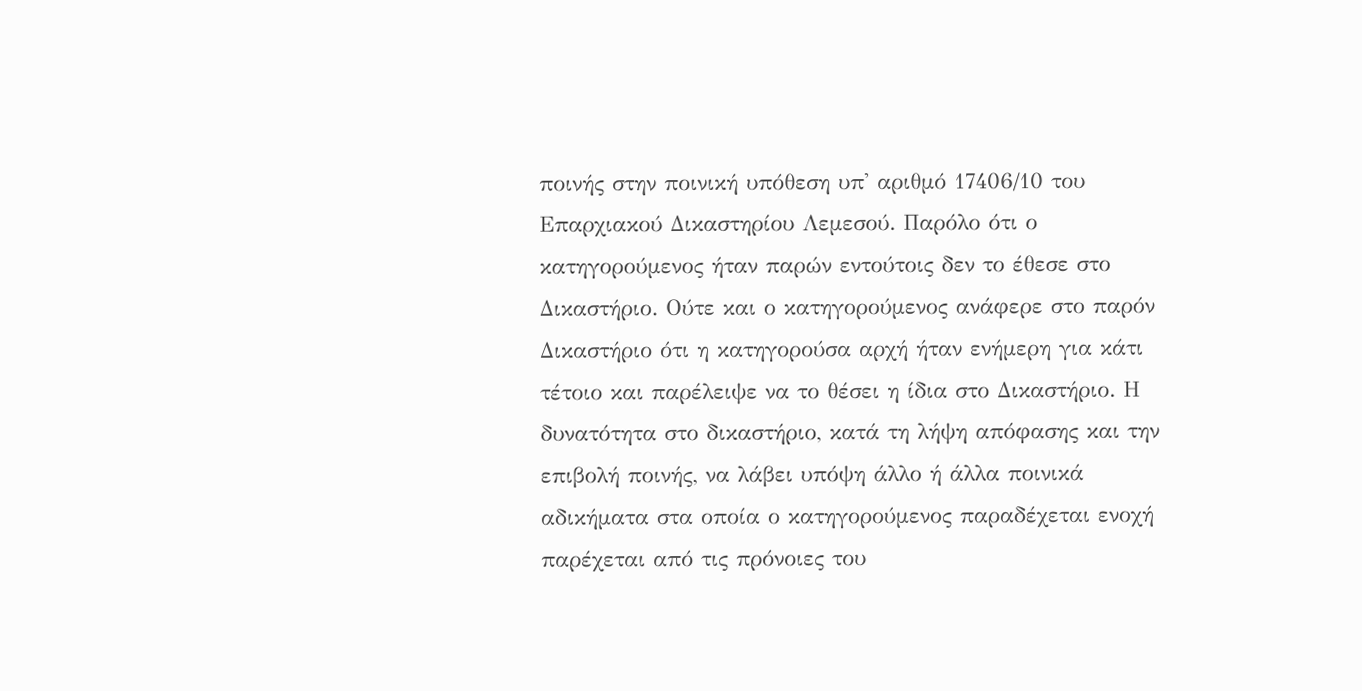ποινής στην ποινική υπόθεση υπ' αριθμό 17406/10 του Επαρχιακού Δικαστηρίου Λεμεσού. Παρόλο ότι ο κατηγορούμενος ήταν παρών εντούτοις δεν το έθεσε στο Δικαστήριο. Ούτε και ο κατηγορούμενος ανάφερε στο παρόν Δικαστήριο ότι η κατηγορούσα αρχή ήταν ενήμερη για κάτι τέτοιο και παρέλειψε να το θέσει η ίδια στο Δικαστήριο. Η δυνατότητα στο δικαστήριο, κατά τη λήψη απόφασης και την επιβολή ποινής, να λάβει υπόψη άλλο ή άλλα ποινικά αδικήματα στα οποία ο κατηγορούμενος παραδέχεται ενοχή παρέχεται από τις πρόνοιες του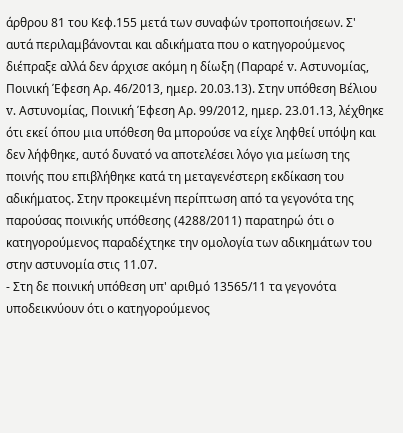άρθρου 81 του Κεφ.155 μετά των συναφών τροποποιήσεων. Σ' αυτά περιλαμβάνονται και αδικήματα που ο κατηγορούμενος διέπραξε αλλά δεν άρχισε ακόμη η δίωξη (Παραρέ v. Αστυνομίας, Ποινική Έφεση Αρ. 46/2013, ημερ. 20.03.13). Στην υπόθεση Βέλιου v. Αστυνομίας, Ποινική Έφεση Αρ. 99/2012, ημερ. 23.01.13, λέχθηκε ότι εκεί όπου μια υπόθεση θα μπορούσε να είχε ληφθεί υπόψη και δεν λήφθηκε, αυτό δυνατό να αποτελέσει λόγο για μείωση της ποινής που επιβλήθηκε κατά τη μεταγενέστερη εκδίκαση του αδικήματος. Στην προκειμένη περίπτωση από τα γεγονότα της παρούσας ποινικής υπόθεσης (4288/2011) παρατηρώ ότι ο κατηγορούμενος παραδέχτηκε την ομολογία των αδικημάτων του στην αστυνομία στις 11.07.
- Στη δε ποινική υπόθεση υπ' αριθμό 13565/11 τα γεγονότα υποδεικνύουν ότι ο κατηγορούμενος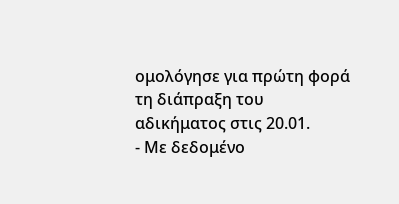ομολόγησε για πρώτη φορά τη διάπραξη του αδικήματος στις 20.01.
- Με δεδομένο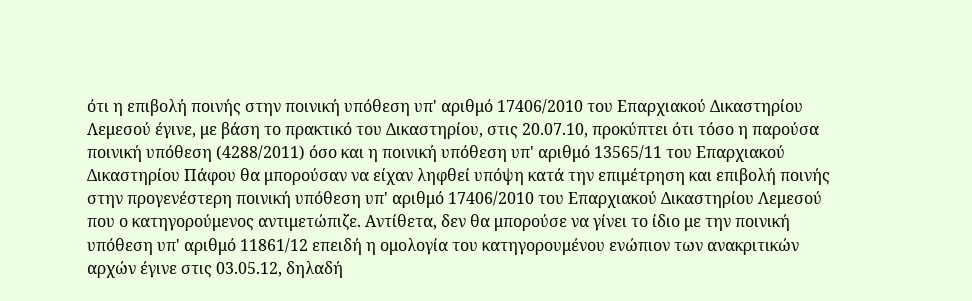ότι η επιβολή ποινής στην ποινική υπόθεση υπ' αριθμό 17406/2010 του Επαρχιακού Δικαστηρίου Λεμεσού έγινε, με βάση το πρακτικό του Δικαστηρίου, στις 20.07.10, προκύπτει ότι τόσο η παρούσα ποινική υπόθεση (4288/2011) όσο και η ποινική υπόθεση υπ' αριθμό 13565/11 του Επαρχιακού Δικαστηρίου Πάφου θα μπορούσαν να είχαν ληφθεί υπόψη κατά την επιμέτρηση και επιβολή ποινής στην προγενέστερη ποινική υπόθεση υπ' αριθμό 17406/2010 του Επαρχιακού Δικαστηρίου Λεμεσού που ο κατηγορούμενος αντιμετώπιζε. Αντίθετα, δεν θα μπορούσε να γίνει το ίδιο με την ποινική υπόθεση υπ' αριθμό 11861/12 επειδή η ομολογία του κατηγορουμένου ενώπιον των ανακριτικών αρχών έγινε στις 03.05.12, δηλαδή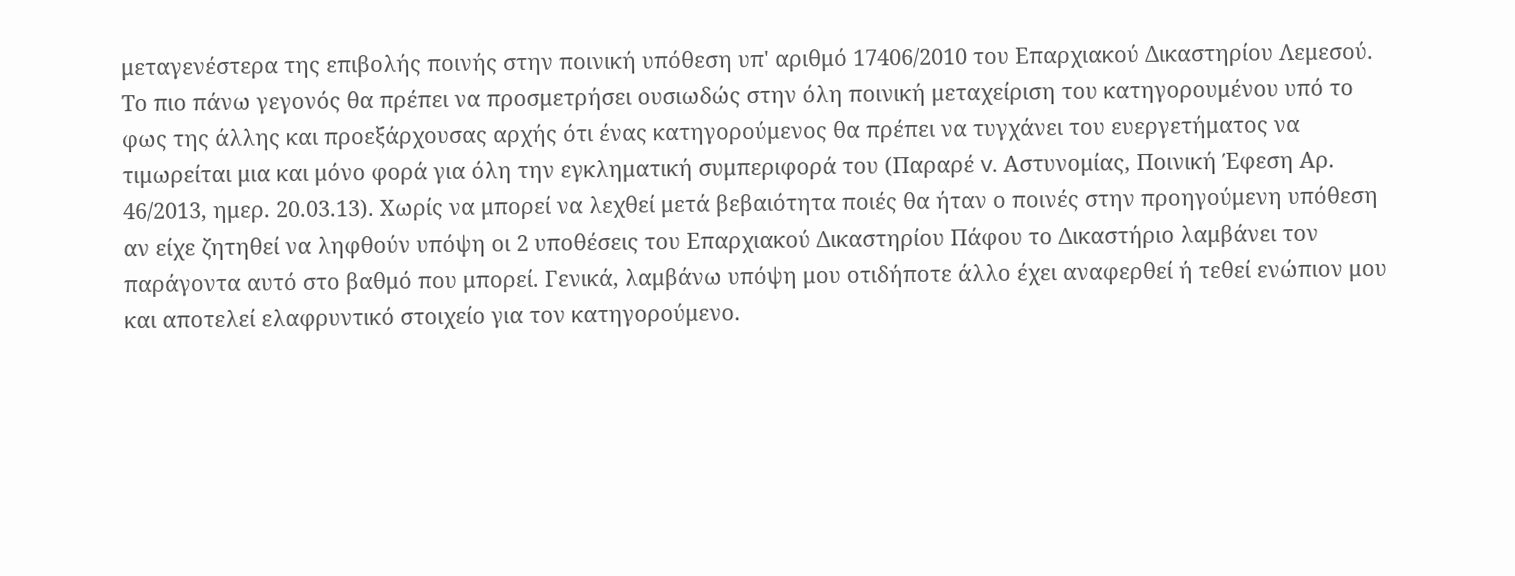μεταγενέστερα της επιβολής ποινής στην ποινική υπόθεση υπ' αριθμό 17406/2010 του Επαρχιακού Δικαστηρίου Λεμεσού. Το πιο πάνω γεγονός θα πρέπει να προσμετρήσει ουσιωδώς στην όλη ποινική μεταχείριση του κατηγορουμένου υπό το φως της άλλης και προεξάρχουσας αρχής ότι ένας κατηγορούμενος θα πρέπει να τυγχάνει του ευεργετήματος να τιμωρείται μια και μόνο φορά για όλη την εγκληματική συμπεριφορά του (Παραρέ v. Αστυνομίας, Ποινική Έφεση Αρ. 46/2013, ημερ. 20.03.13). Χωρίς να μπορεί να λεχθεί μετά βεβαιότητα ποιές θα ήταν ο ποινές στην προηγούμενη υπόθεση αν είχε ζητηθεί να ληφθούν υπόψη οι 2 υποθέσεις του Επαρχιακού Δικαστηρίου Πάφου το Δικαστήριο λαμβάνει τον παράγοντα αυτό στο βαθμό που μπορεί. Γενικά, λαμβάνω υπόψη μου οτιδήποτε άλλο έχει αναφερθεί ή τεθεί ενώπιον μου και αποτελεί ελαφρυντικό στοιχείο για τον κατηγορούμενο.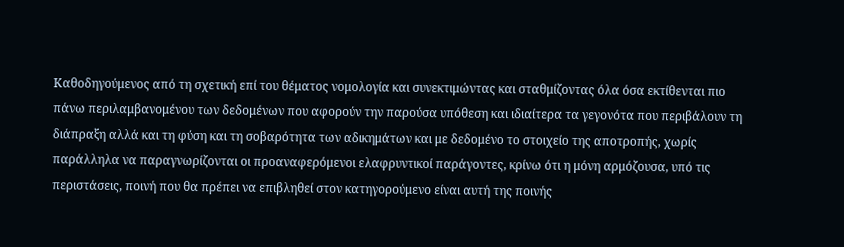Καθοδηγούμενος από τη σχετική επί του θέματος νομολογία και συνεκτιμώντας και σταθμίζοντας όλα όσα εκτίθενται πιο πάνω περιλαμβανομένου των δεδομένων που αφορούν την παρούσα υπόθεση και ιδιαίτερα τα γεγονότα που περιβάλουν τη διάπραξη αλλά και τη φύση και τη σοβαρότητα των αδικημάτων και με δεδομένο το στοιχείο της αποτροπής, χωρίς παράλληλα να παραγνωρίζονται οι προαναφερόμενοι ελαφρυντικοί παράγοντες, κρίνω ότι η μόνη αρμόζουσα, υπό τις περιστάσεις, ποινή που θα πρέπει να επιβληθεί στον κατηγορούμενο είναι αυτή της ποινής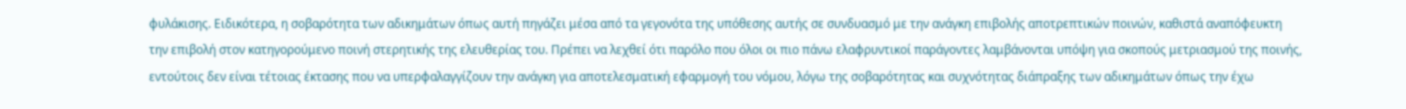φυλάκισης. Ειδικότερα, η σοβαρότητα των αδικημάτων όπως αυτή πηγάζει μέσα από τα γεγονότα της υπόθεσης αυτής σε συνδυασμό με την ανάγκη επιβολής αποτρεπτικών ποινών, καθιστά αναπόφευκτη την επιβολή στον κατηγορούμενο ποινή στερητικής της ελευθερίας του. Πρέπει να λεχθεί ότι παρόλο που όλοι οι πιο πάνω ελαφρυντικοί παράγοντες λαμβάνονται υπόψη για σκοπούς μετριασμού της ποινής, εντούτοις δεν είναι τέτοιας έκτασης που να υπερφαλαγγίζουν την ανάγκη για αποτελεσματική εφαρμογή του νόμου, λόγω της σοβαρότητας και συχνότητας διάπραξης των αδικημάτων όπως την έχω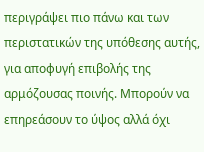περιγράψει πιο πάνω και των περιστατικών της υπόθεσης αυτής, για αποφυγή επιβολής της αρμόζουσας ποινής. Μπορούν να επηρεάσουν το ύψος αλλά όχι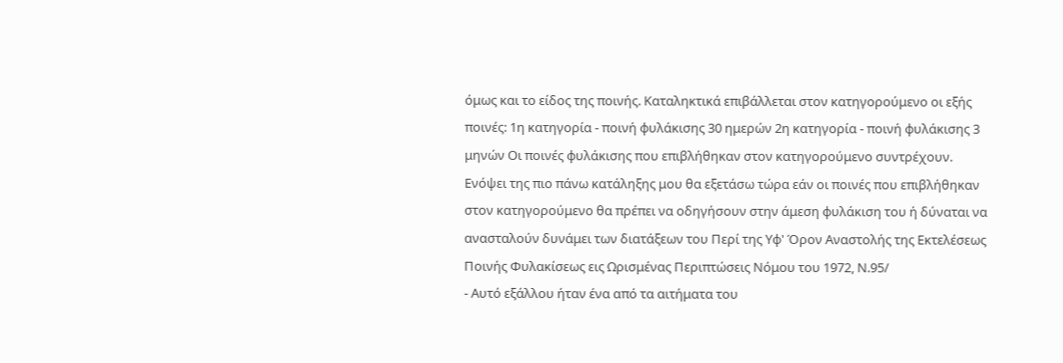όμως και το είδος της ποινής. Καταληκτικά επιβάλλεται στον κατηγορούμενο οι εξής ποινές: 1η κατηγορία - ποινή φυλάκισης 30 ημερών 2η κατηγορία - ποινή φυλάκισης 3 μηνών Οι ποινές φυλάκισης που επιβλήθηκαν στον κατηγορούμενο συντρέχουν. Ενόψει της πιο πάνω κατάληξης μου θα εξετάσω τώρα εάν οι ποινές που επιβλήθηκαν στον κατηγορούμενο θα πρέπει να οδηγήσουν στην άμεση φυλάκιση του ή δύναται να ανασταλούν δυνάμει των διατάξεων του Περί της Υφ' Όρον Αναστολής της Εκτελέσεως Ποινής Φυλακίσεως εις Ωρισμένας Περιπτώσεις Νόμου του 1972, Ν.95/
- Αυτό εξάλλου ήταν ένα από τα αιτήματα του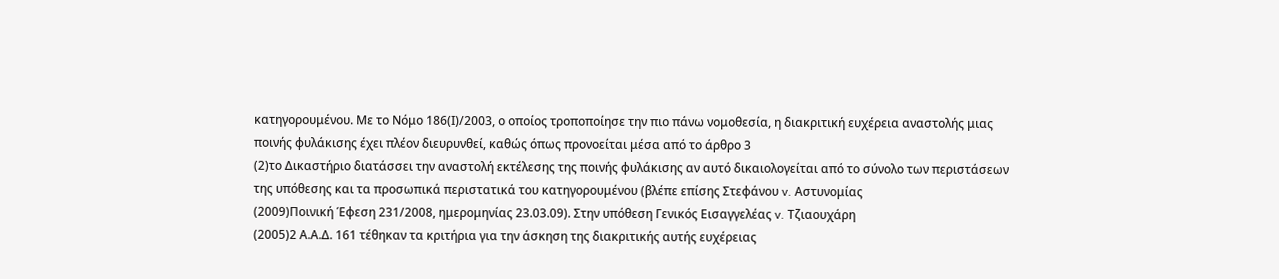κατηγορουμένου. Με το Νόμο 186(Ι)/2003, ο οποίος τροποποίησε την πιο πάνω νομοθεσία, η διακριτική ευχέρεια αναστολής μιας ποινής φυλάκισης έχει πλέον διευρυνθεί, καθώς όπως προνοείται μέσα από το άρθρο 3
(2)το Δικαστήριο διατάσσει την αναστολή εκτέλεσης της ποινής φυλάκισης αν αυτό δικαιολογείται από το σύνολο των περιστάσεων της υπόθεσης και τα προσωπικά περιστατικά του κατηγορουμένου (βλέπε επίσης Στεφάνου v. Αστυνομίας
(2009)Ποινική Έφεση 231/2008, ημερομηνίας 23.03.09). Στην υπόθεση Γενικός Εισαγγελέας v. Τζιαουχάρη
(2005)2 Α.Α.Δ. 161 τέθηκαν τα κριτήρια για την άσκηση της διακριτικής αυτής ευχέρειας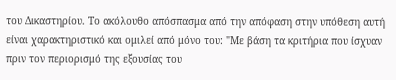του Δικαστηρίου. Το ακόλουθο απόσπασμα από την απόφαση στην υπόθεση αυτή είναι χαρακτηριστικό και ομιλεί από μόνο του: "Με βάση τα κριτήρια που ίσχυαν πριν τον περιορισμό της εξουσίας του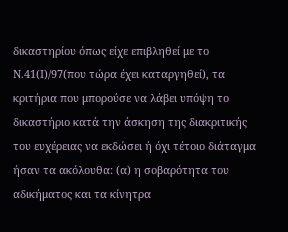δικαστηρίου όπως είχε επιβληθεί με το Ν.41(Ι)/97(που τώρα έχει καταργηθεί), τα κριτήρια που μπορούσε να λάβει υπόψη το δικαστήριο κατά την άσκηση της διακριτικής του ευχέρειας να εκδώσει ή όχι τέτοιο διάταγμα ήσαν τα ακόλουθα: (α) η σοβαρότητα του αδικήματος και τα κίνητρα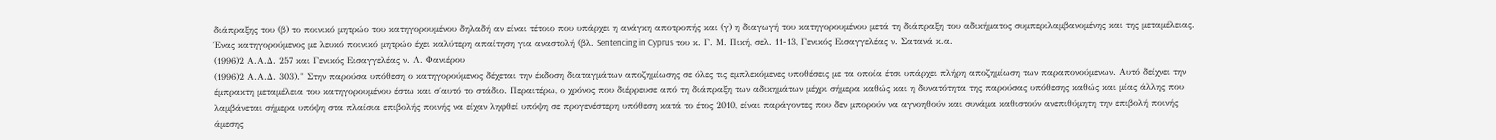διάπραξης του (β) το ποινικό μητρώο του κατηγορουμένου δηλαδή αν είναι τέτοιο που υπάρχει η ανάγκη αποτροπής και (γ) η διαγωγή του κατηγορουμένου μετά τη διάπραξη του αδικήματος συμπεριλαμβανομένης και της μεταμέλειας. Ένας κατηγορούμενος με λευκό ποινικό μητρώο έχει καλύτερη απαίτηση για αναστολή (βλ. Sentencing in Cyprus του κ. Γ. Μ. Πική, σελ. 11-13, Γενικός Εισαγγελέας ν. Σατανά κ.α.
(1996)2 Α.Α.Δ. 257 και Γενικός Εισαγγελέας ν. Λ. Φανιέρου
(1996)2 Α.Α.Δ. 303)." Στην παρούσα υπόθεση ο κατηγορούμενος δέχεται την έκδοση διαταγμάτων αποζημίωσης σε όλες τις εμπλεκόμενες υποθέσεις με τα οποία έτσι υπάρχει πλήρη αποζημίωση των παραπονούμενων. Αυτό δείχνει την έμπρακτη μεταμέλεια του κατηγορουμένου έστω και σ΄αυτό το στάδιο. Περαιτέρω, ο χρόνος που διέρρευσε από τη διάπραξη των αδικημάτων μέχρι σήμερα καθώς και η δυνατότητα της παρούσας υπόθεσης καθώς και μίας άλλης που λαμβάνεται σήμερα υπόψη στα πλαίσια επιβολής ποινής να είχαν ληφθεί υπόψη σε προγενέστερη υπόθεση κατά το έτος 2010, είναι παράγοντες που δεν μπορούν να αγνοηθούν και συνάμα καθιστούν ανεπιθύμητη την επιβολή ποινής άμεσης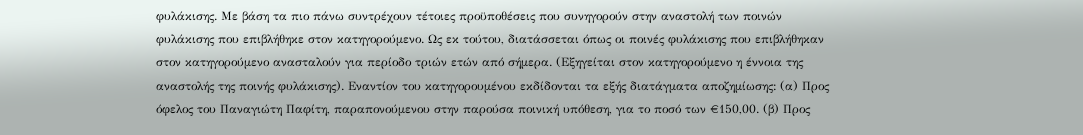φυλάκισης. Με βάση τα πιο πάνω συντρέχουν τέτοιες προϋποθέσεις που συνηγορούν στην αναστολή των ποινών φυλάκισης που επιβλήθηκε στον κατηγορούμενο. Ως εκ τούτου, διατάσσεται όπως οι ποινές φυλάκισης που επιβλήθηκαν στον κατηγορούμενο ανασταλούν για περίοδο τριών ετών από σήμερα. (Εξηγείται στον κατηγορούμενο η έννοια της αναστολής της ποινής φυλάκισης). Εναντίον του κατηγορουμένου εκδίδονται τα εξής διατάγματα αποζημίωσης: (α) Προς όφελος του Παναγιώτη Παφίτη, παραπονούμενου στην παρούσα ποινική υπόθεση, για το ποσό των €150,00. (β) Προς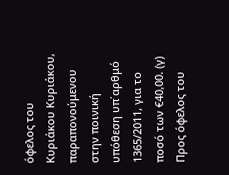όφελος του Κυριάκου Κυριάκου, παραπονούμενου στην ποινική υπόθεση υπ΄αρθμό 1365/2011, για το ποσό των €40,00. (γ) Προς όφελος του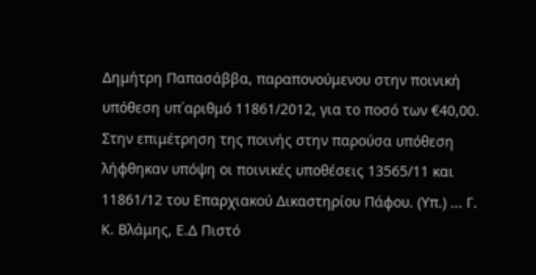Δημήτρη Παπασάββα, παραπονούμενου στην ποινική υπόθεση υπ΄αριθμό 11861/2012, για το ποσό των €40,00. Στην επιμέτρηση της ποινής στην παρούσα υπόθεση λήφθηκαν υπόψη οι ποινικές υποθέσεις 13565/11 και 11861/12 του Επαρχιακού Δικαστηρίου Πάφου. (Υπ.) ... Γ. Κ. Βλάμης, Ε.Δ Πιστό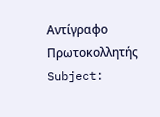Αντίγραφο Πρωτοκολλητής Subject: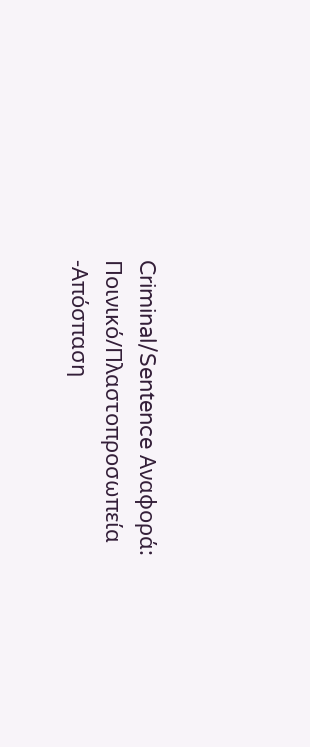Criminal/Sentence Αναφορά: Ποινικό/Πλαστοπροσωπεία -Απόσπαση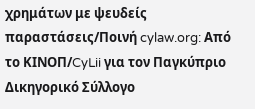χρημάτων με ψευδείς παραστάσεις/Ποινή cylaw.org: Από το ΚΙΝOΠ/CyLii για τον Παγκύπριο Δικηγορικό Σύλλογο